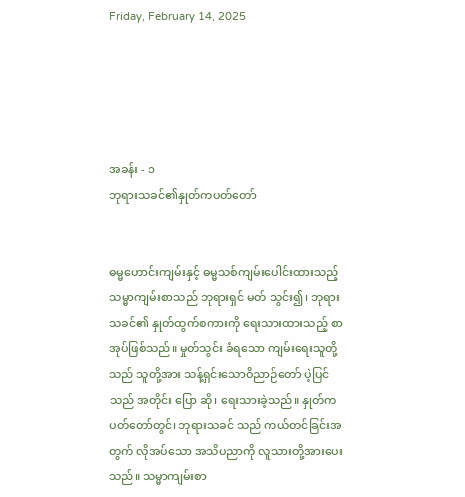Friday, February 14, 2025





အခန်း - ၁
ဘုရားသခင်၏နှုတ်ကပတ်တော်


ဓမ္မဟောင်းကျမ်းနှင့် ဓမ္မသစ်ကျမ်းပေါင်းထားသည့် သမ္မာကျမ်းစာသည် ဘုရားရှင် မတ် သွင်း၍၊ ဘုရားသခင်၏ နှုတ်ထွက်စကားကို ရေးသားထားသည့် စာအုပ်ဖြစ်သည်။ မှုတ်သွင်း ခံရသော ကျမ်းရေးသူတို့သည် သူတို့အား သန့်ရှင်းသောဝိညာဉ်တော် ပဲ့ပြင်သည် အတိုင်း ပြော ဆို၊ ရေးသားခဲ့သည်။ နှုတ်ကပတ်တော်တွင်၊ ဘုရားသခင် သည် ကယ်တင်ခြင်းအတွက် လိုအပ်သော အသိပညာကို လူသားတို့အားပေးသည်။ သမ္မာကျမ်းစာ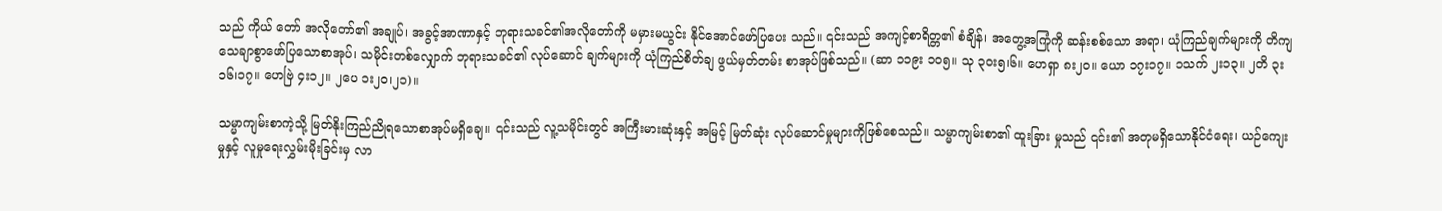သည် ကိုယ် တော် အလိုတော်၏ အချုပ်၊ အခွင့်အာဏာနှင့် ဘုရားသခင်၏အလိုတော်ကို မမှားမယွင်း နိုင်အောင်ဖော်ပြပေး သည်။ ၎င်းသည် အကျင့်စာရိတ္တ၏ စံချိန်၊ အတွေ့အကြုံကို ဆန်းစစ်သော အရာ၊ ယုံကြည်ချက်များကို တိကျ သေချာစွာဖော်ပြသောစာအုပ်၊ သမိုင်းတစ်လျှောက် ဘုရားသခင်၏ လုပ်ဆောင် ချက်များကို ယုံကြည်စိတ်ချ ဖွယ်မှတ်တမ်း စာအုပ်ဖြစ်သည်။ (ဆာ ၁၁၉း ၁၀၅။ သု ၃ဝး၅၊၆။ ဟေရှာ ၈း၂၀။ ယော ၁၇း၁၇။ ၁သက် ၂း၁၃။ ၂တိ ၃း၁၆၊၁၇။ ဟေဗြဲ ၄း၁၂။ ၂ပေ ၁း၂၀၊၂၁)။

သမ္မာကျမ်းစာကဲ့သို့ မြတ်နိုးကြည်ညိုရသောစာအုပ်မရှိချေ။ ၎င်းသည် လူ့သမိုင်းတွင် အကြီးမားဆုံးနှင့် အမြင့် မြတ်ဆုံး လုပ်ဆောင်မှုများကိုဖြစ်စေသည်။ သမ္မာကျမ်းစာ၏ ထူးခြား မှုသည် ၎င်း၏ အတုမရှိသောနိုင်ငံရေး၊ ယဉ်ကျေးမှုနှင့် လူမှုရေးလွှမ်းမိုးခြင်းမှ လာ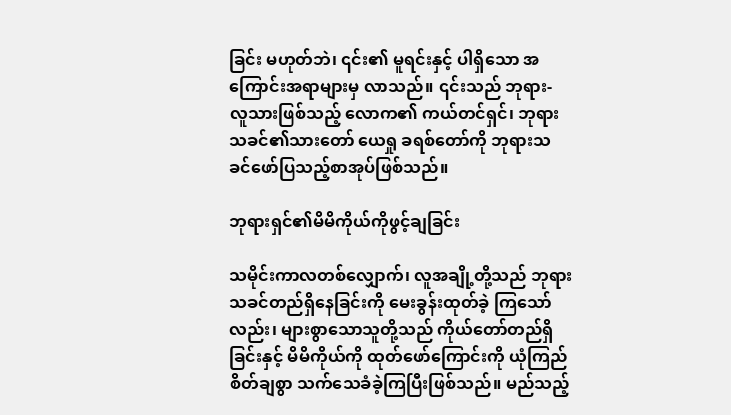ခြင်း မဟုတ်ဘဲ၊ ၎င်း၏ မူရင်းနှင့် ပါရှိသော အကြောင်းအရာများမှ လာသည်။ ၎င်းသည် ဘုရား- လူသားဖြစ်သည့် လောက၏ ကယ်တင်ရှင်၊ ဘုရားသခင်၏သားတော် ယေရှု ခရစ်တော်ကို ဘုရားသခင်ဖော်ပြသည့်စာအုပ်ဖြစ်သည်။

ဘုရားရှင်၏မိမိကိုယ်ကိုဖွင့်ချခြင်း

သမိုင်းကာလတစ်လျှောက်၊ လူအချို့တို့သည် ဘုရားသခင်တည်ရှိနေခြင်းကို မေးခွန်းထုတ်ခဲ့ ကြသော်လည်း၊ များစွာသောသူတို့သည် ကိုယ်တော်တည်ရှိခြင်းနှင့် မိမိကိုယ်ကို ထုတ်ဖော်ကြောင်းကို ယုံကြည်စိတ်ချစွာ သက်သေခံခဲ့ကြပြီးဖြစ်သည်။ မည်သည့်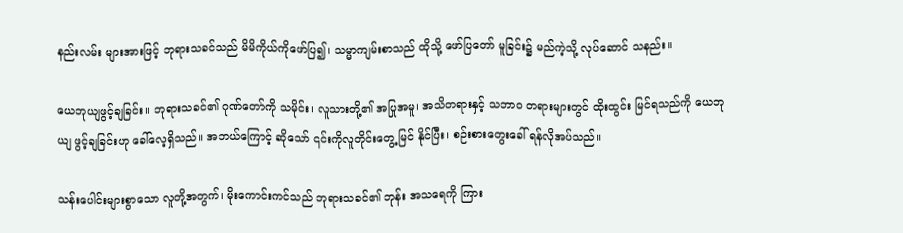နည်းလမ်း များအားဖြင့် ဘုရားသခင်သည် မိမိကိုယ်ကိုဖော်ပြ၍၊ သမ္မာကျမ်းစာသည် ထိုသို့ ဖော်ပြတော် မူခြင်း၌ မည်ကဲ့သို့ လုပ်ဆောင် သနည်း။

ယေဘုယျဖွင့်ချခြင်း။ ဘုရားသခင်၏ ဂုဏ်တော်ကို သမိုင်း၊ လူသားတို့၏ အပြုအမူ၊ အသိတရားနှင့် သဘာ၀ တရားများတွင် ထိုးထွင်း မြင်ရသည်ကို ယေဘုယျ ဖွင့်ချခြင်းဟု ခေါ်လေ့ရှိသည်။ အဘယ်ကြောင့် ဆိုသော် ၎င်းကိုလူတိုင်းတွေ့ မြင် နိုင်ပြီး၊ စဉ်းစားတွေးခေါ် ရန်လိုအပ်သည်။

သန်းပေါင်းများစွာသော လူတို့အတွက်၊ မိုးကောင်းကင်သည် ဘုရားသခင်၏ ဘုန်း အသရေကို ကြား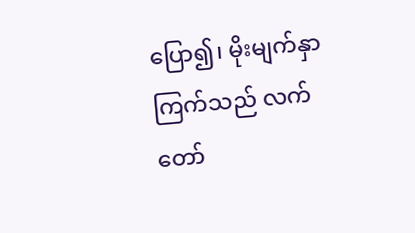ပြော၍၊ မိုးမျက်နှာကြက်သည် လက်တော်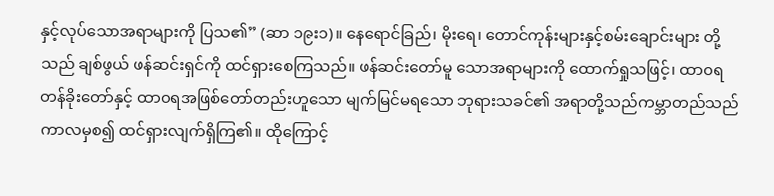နှင့်လုပ်သောအရာများကို ပြသ၏” (ဆာ ၁၉း၁)။ နေရောင်ခြည်၊ မိုးရေ၊ တောင်ကုန်းများနှင့်စမ်းချောင်းများ တို့သည် ချစ်ဖွယ် ဖန်ဆင်းရှင်ကို ထင်ရှားစေကြသည်။ ဖန်ဆင်းတော်မူ သောအရာများကို ထောက်ရှုသဖြင့်၊ ထာ၀ရတန်ခိုးတော်နှင့် ထာ၀ရအဖြစ်တော်တည်းဟူသော မျက်မြင်မရသော ဘုရားသခင်၏ အရာတို့သည်ကမ္ဘာတည်သည် ကာလမှစ၍ ထင်ရှားလျက်ရှိကြ၏။ ထိုကြောင့်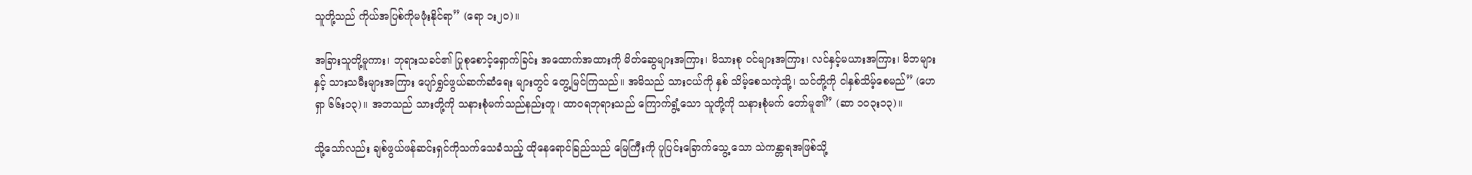သူတို့သည် ကိုယ်အပြစ်ကိုမဖုံးနိုင်ရာ” (ရော ၁း၂၀)။

အခြားသူတို့မူကား၊ ဘုရားသခင်၏ ပြုစုစောင့်ရှောက်ခြင်း အထောက်အထားကို မိတ်ဆွေများအကြား၊ မိသားစု ဝင်များအကြား၊ လင်နှင့်မယားအကြား၊ မိဘများနှင့် သားသမီးများအကြား ပျော်ရွှင်ဖွယ်ဆက်ဆံရေး များတွင် တွေ့မြင်ကြသည်။ အမိသည် သားငယ်ကို နှစ် သိမ့်စေသကဲ့သို့၊ သင်တို့ကို ငါနှစ်သိမ့်စေမည်” (ဟေရှာ ၆၆း၁၃)။ အဘသည် သားတို့ကို သနားစုံမက်သည်နည်းတူ၊ ထာ၀ရဘုရားသည် ကြောက်ရွံ့သော သူတို့ကို သနားစုံမက် တော်မူ၏” (ဆာ ၁၀၃း၁၃)။

သို့သော်လည်း ချစ်ဖွယ်ဖန်ဆင်းရှင်ကိုသက်သေခံသည့် ထိုနေရောင်ခြည်သည် မြေကြီးကို ပူပြင်းခြောက်သွေ့ သော သဲကန္တာရအဖြစ်သို့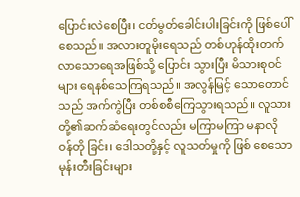ပြောင်းလဲစေပြီး၊ ငတ်မွတ်ခေါင်းပါးခြင်းကို ဖြစ်ပေါ်စေသည်။ အလားတူမိုးရေသည် တစ်ဟုန်ထိုးတက်လာသောရေအဖြစ်သို့ ပြောင်း သွားပြီး မိသားစုဝင်များ ရေနစ်သေကြရသည်။ အလွန်မြင့် သောတောင်သည် အက်ကွဲပြီး တစ်စစီကြေသွားရသည်။ လူသားတို့၏ဆက်ဆံရေးတွင်လည်း မကြာမကြာ မနာလို ဝန်တို ခြင်း၊ ဒေါသတို့နှင့် လူသတ်မှုကို ဖြစ် စေသောမုန်းတီးခြင်းများ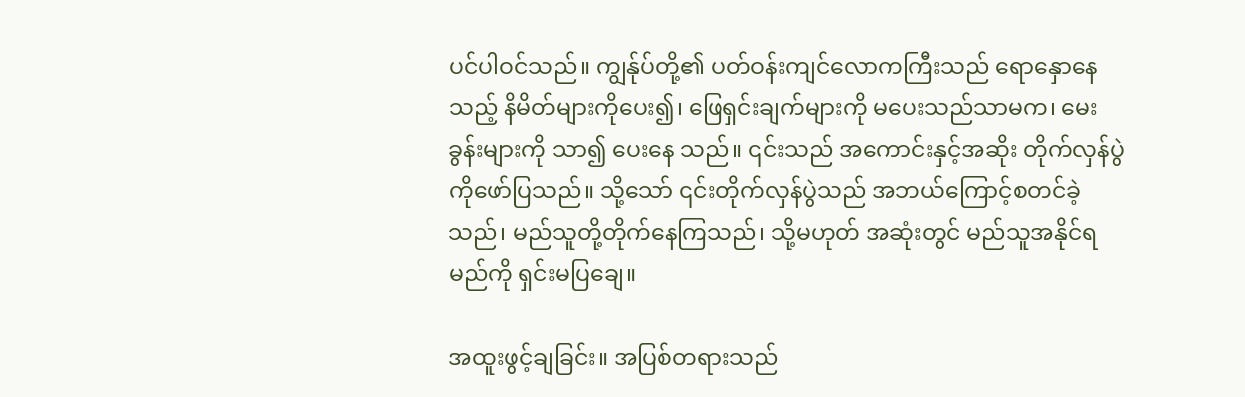ပင်ပါဝင်သည်။ ကျွန်ုပ်တို့၏ ပတ်ဝန်းကျင်လောကကြီးသည် ရောနှောနေ သည့် နိမိတ်များကိုပေး၍၊ ဖြေရှင်းချက်များကို မပေးသည်သာမက၊ မေးခွန်းများကို သာ၍ ပေးနေ သည်။ ၎င်းသည် အကောင်းနှင့်အဆိုး တိုက်လှန်ပွဲကိုဖော်ပြသည်။ သို့သော် ၎င်းတိုက်လှန်ပွဲသည် အဘယ်ကြောင့်စတင်ခဲ့သည်၊ မည်သူတို့တိုက်နေကြသည်၊ သို့မဟုတ် အဆုံးတွင် မည်သူအနိုင်ရမည်ကို ရှင်းမပြချေ။

အထူးဖွင့်ချခြင်း။ အပြစ်တရားသည်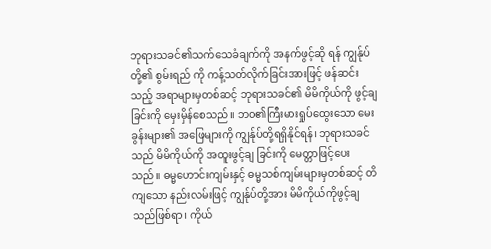ဘုရားသခင်၏သက်သေခံချက်ကို အနက်ဖွင့်ဆို ရန် ကျွန်ုပ်တို့၏ စွမ်းရည် ကို ကန့်သတ်လိုက်ခြင်းအားဖြင့် ဖန်ဆင်းသည့် အရာများမှတစ်ဆင့် ဘုရားသခင်၏ မိမိကိုယ်ကို ဖွင့်ချခြင်းကို မှေးမှိန်စေသည်။ ဘ၀၏ကြီးမားရှုပ်ထွေးသော မေးခွန်းများ၏ အဖြေများကို ကျွန်ုပ်တို့ရရှိနိုင်ရန်၊ ဘုရားသခင် သည် မိမိကိုယ်ကို အထူးဖွင့်ချ ခြင်းကို မေတ္တာဖြင့်ပေးသည်။ ဓမ္မဟောင်းကျမ်းနှင့် ဓမ္မသစ်ကျမ်းများမှတစ်ဆင့် တိကျသော နည်းလမ်းဖြင့် ကျွန်ုပ်တို့အား မိမိကိုယ်ကိုဖွင့်ချသည်ဖြစ်ရာ၊ ကိုယ်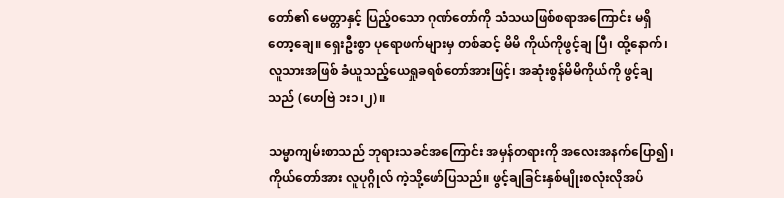တော်၏ မေတ္တာနှင့် ပြည့်၀သော ဂုဏ်တော်ကို သံသယဖြစ်စရာအကြောင်း မရှိတော့ချေ။ ရှေးဦးစွာ ပုရောဖက်များမှ တစ်ဆင့် မိမိ ကိုယ်ကိုဖွင့်ချ ပြီ၊ ထို့နောက်၊ လူသားအဖြစ် ခံယူသည့်ယေရှုခရစ်တော်အားဖြင့်၊ အဆုံးစွန်မိမိကိုယ်ကို ဖွင့်ချသည် (ဟေဗြဲ ၁း၁၊၂)။

သမ္မာကျမ်းစာသည် ဘုရားသခင်အကြောင်း အမှန်တရားကို အလေးအနက်ပြော၍၊ ကိုယ်တော်အား လူပုဂ္ဂိုလ် ကဲ့သို့ဖော်ပြသည်။ ဖွင့်ချခြင်းနှစ်မျိုးစလုံးလိုအပ်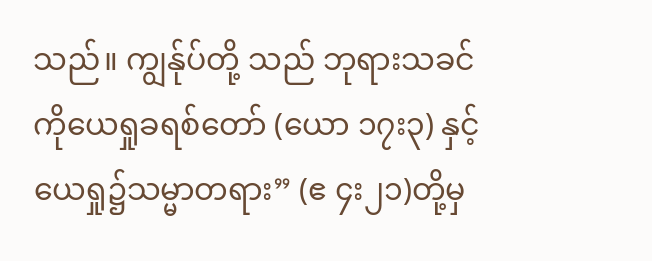သည်။ ကျွန်ုပ်တို့ သည် ဘုရားသခင်ကိုယေရှုခရစ်တော် (ယော ၁၇း၃) နှင့် ယေရှု၌သမ္မာတရား” (ဧ ၄း၂၁)တို့မှ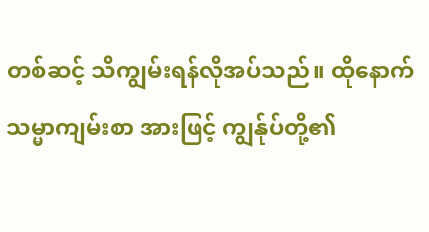တစ်ဆင့် သိကျွမ်းရန်လိုအပ်သည်။ ထိုနောက်သမ္မာကျမ်းစာ အားဖြင့် ကျွန်ုပ်တို့၏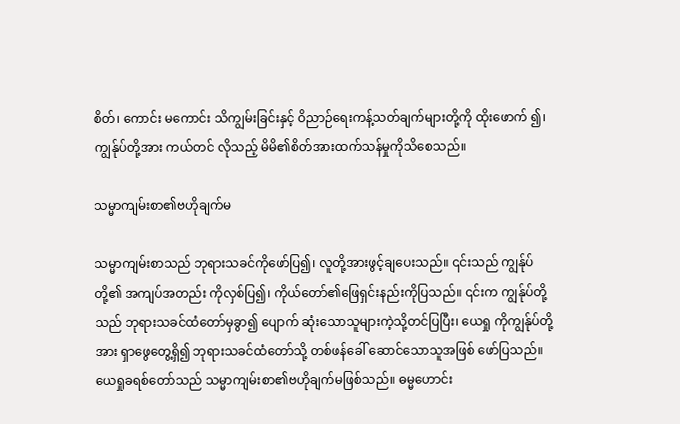စိတ်၊ ကောင်း မကောင်း သိကျွမ်းခြင်းနှင့် ဝိညာဉ်ရေးကန့်သတ်ချက်များတို့ကို ထိုးဖောက် ၍၊ ကျွန်ုပ်တို့အား ကယ်တင် လိုသည့် မိမိ၏စိတ်အားထက်သန်မှုကိုသိစေသည်။

သမ္မာကျမ်းစာ၏ဗဟိုချက်မ

သမ္မာကျမ်းစာသည် ဘုရားသခင်ကိုဖော်ပြ၍၊ လူတို့အားဖွင့်ချပေးသည်။ ၎င်းသည် ကျွန်ုပ်တို့၏ အကျပ်အတည်း ကိုလှစ်ပြ၍၊ ကိုယ်တော်၏ဖြေရှင်းနည်းကိုပြသည်။ ၎င်းက ကျွန်ုပ်တို့သည် ဘုရားသခင်ထံတော်မှခွာ၍ ပျောက် ဆုံးသောသူများကဲ့သို့တင်ပြပြီး၊ ယေရှု ကိုကျွန်ုပ်တို့အား ရှာဖွေတွေ့ရှိ၍ ဘုရားသခင်ထံတော်သို့ တစ်ဖန်ခေါ် ဆောင်သောသူအဖြစ် ဖော်ပြသည်။
ယေရှုခရစ်တော်သည် သမ္မာကျမ်းစာ၏ဗဟိုချက်မဖြစ်သည်။ ဓမ္မဟောင်း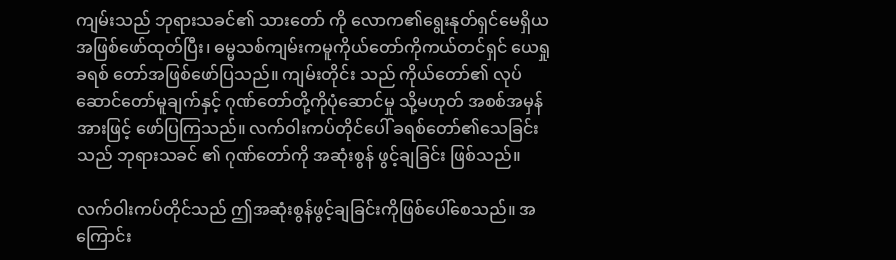ကျမ်းသည် ဘုရားသခင်၏ သားတော် ကို လောက၏ရွေးနုတ်ရှင်မေရှိယအဖြစ်ဖော်ထုတ်ပြီး၊ ဓမ္မသစ်ကျမ်းကမူကိုယ်တော်ကိုကယ်တင်ရှင် ယေရှုခရစ် တော်အဖြစ်ဖော်ပြသည်။ ကျမ်းတိုင်း သည် ကိုယ်တော်၏ လုပ်ဆောင်တော်မူချက်နှင့် ဂုဏ်တော်တို့ကိုပုံဆောင်မှု သို့မဟုတ် အစစ်အမှန် အားဖြင့် ဖော်ပြကြသည်။ လက်ဝါးကပ်တိုင်ပေါ် ခရစ်တော်၏သေခြင်းသည် ဘုရားသခင် ၏ ဂုဏ်တော်ကို အဆုံးစွန် ဖွင့်ချခြင်း ဖြစ်သည်။

လက်ဝါးကပ်တိုင်သည် ဤအဆုံးစွန်ဖွင့်ချခြင်းကိုဖြစ်ပေါ်စေသည်။ အကြောင်း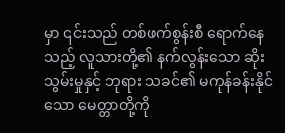မှာ ၎င်းသည် တစ်ဖက်စွန်းစီ ရောက်နေသည့် လူသားတို့၏ နက်လွန်းသော ဆိုးသွမ်းမှုနှင့် ဘုရား သခင်၏ မကုန်ခန်းနိုင်သော မေတ္တာတို့ကို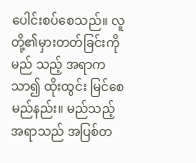ပေါင်းစပ်စေသည်။ လူတို့၏မှားတတ်ခြင်းကို မည် သည့် အရာကသာ၍ ထိုးထွင်း မြင်စေမည်နည်း။ မည်သည့် အရာသည် အပြစ်တ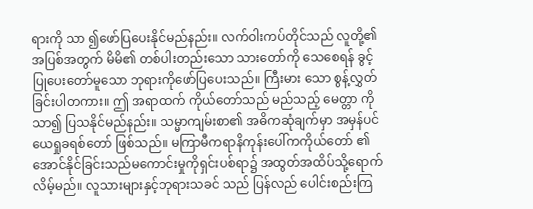ရားကို သာ ၍ဖော်ပြပေးနိုင်မည်နည်း။ လက်ဝါးကပ်တိုင်သည် လူတို့၏ အပြစ်အတွက် မိမိ၏ တစ်ပါးတည်းသော သားတော်ကို သေစေရန် ခွင့်ပြုပေးတော်မူသော ဘုရားကိုဖော်ပြပေးသည်။ ကြီးမား သော စွန့်လွှတ်ခြင်းပါတကား။ ဤ အရာထက် ကိုယ်တော်သည် မည်သည့် မေတ္တာ ကို သာ၍ ပြသနိုင်မည်နည်း။ သမ္မာကျမ်းစာ၏ အဓိကဆုံချက်မှာ အမှန်ပင် ယေရှုခရစ်တော် ဖြစ်သည်။ မကြာမီကရာနိကုန်းပေါ်ကကိုယ်တော် ၏အောင်နိုင်ခြင်းသည်မကောင်းမှုကိုရှင်းပစ်ရာ၌ အထွတ်အထိပ်သို့ရောက်လိမ့်မည်။ လူသားများနှင့်ဘုရားသခင် သည် ပြန်လည် ပေါင်းစည်းကြ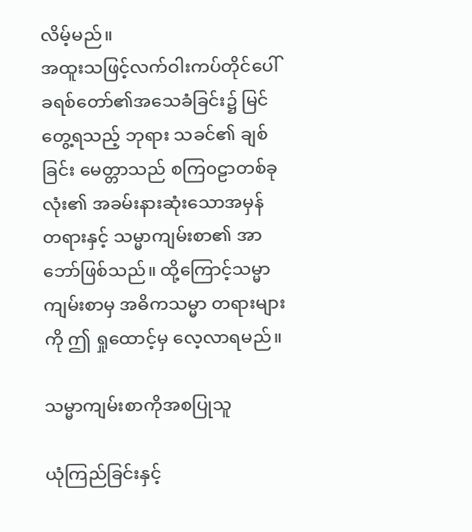လိမ့်မည်။
အထူးသဖြင့်လက်ဝါးကပ်တိုင်ပေါ် ခရစ်တော်၏အသေခံခြင်း၌ မြင်တွေ့ရသည့် ဘုရား သခင်၏ ချစ်ခြင်း မေတ္တာသည် စကြ၀ဠာတစ်ခုလုံး၏ အခမ်းနားဆုံးသောအမှန် တရားနှင့် သမ္မာကျမ်းစာ၏ အာဘော်ဖြစ်သည်။ ထို့ကြောင့်သမ္မာကျမ်းစာမှ အဓိကသမ္မာ တရားများကို ဤ ရှုထောင့်မှ လေ့လာရမည်။

သမ္မာကျမ်းစာကိုအစပြုသူ

ယုံကြည်ခြင်းနှင့်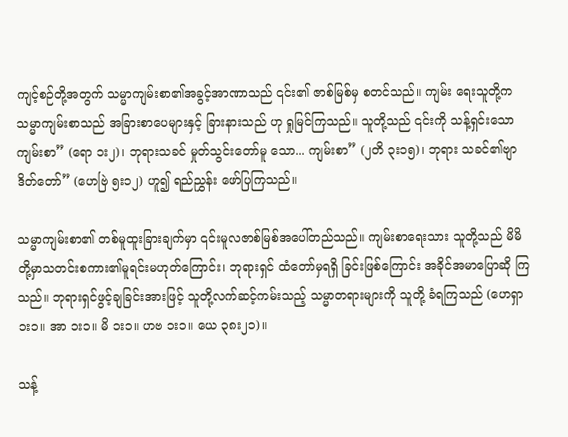ကျင့်စဉ်တို့အတွက် သမ္မာကျမ်းစာ၏အခွင့်အာဏာသည် ၎င်း၏ ဇာစ်မြစ်မှ စတင်သည်။ ကျမ်း ရေးသူတို့က သမ္မာကျမ်းစာသည် အခြားစာပေများနှင့် ခြားနားသည် ဟု ရှုမြင်ကြသည်။ သူတို့သည် ၎င်းကို သန့်ရှင်းသောကျမ်းစာ” (ရော ၁း၂)၊ ဘုရားသခင် မှုတ်သွင်းတော်မူ သော... ကျမ်းစာ” (၂တိ ၃း၁၅)၊ ဘုရား သခင်၏ဗျာဒိတ်တော်” (ဟေဗြဲ ၅း၁၂) ဟူ၍ ရည်ညွှန်း ဖော်ပြကြသည်။

သမ္မာကျမ်းစာ၏ တစ်မူထူးခြားချက်မှာ ၎င်းမူလဇာစ်မြစ်အပေါ်တည်သည်။ ကျမ်းစာရေးသား သူတို့သည် မိမိ တို့မှာသတင်းစကား၏မူရင်းမဟုတ်ကြောင်း၊ ဘုရားရှင် ထံတော်မှရရှိ ခြင်းဖြစ်ကြောင်း အခိုင်အမာပြောဆို ကြသည်။ ဘုရားရှင်ဖွင့်ချခြင်းအားဖြင့် သူတို့လက်ဆင့်ကမ်းသည့် သမ္မာတရားများကို သူတို့ ခံရကြသည် (ဟေရှာ ၁း၁။ အာ ၁း၁။ မိ ၁း၁။ ဟဗ ၁း၁။ ယေ ၃၈း၂၁)။

သန့်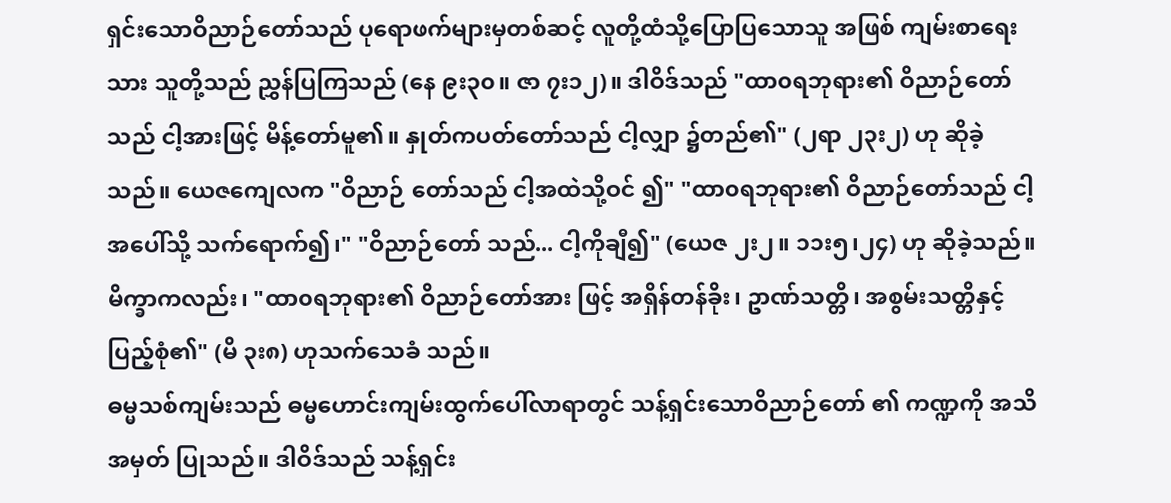ရှင်းသောဝိညာဉ်တော်သည် ပုရောဖက်များမှတစ်ဆင့် လူတို့ထံသို့ပြောပြသောသူ အဖြစ် ကျမ်းစာရေးသား သူတို့သည် ညွှန်ပြကြသည် (နေ ၉း၃၀။ ဇာ ၇း၁၂)။ ဒါဝိဒ်သည် "ထာ၀ရဘုရား၏ ဝိညာဉ်တော်သည် ငါ့အားဖြင့် မိန့်တော်မူ၏။ နှုတ်ကပတ်တော်သည် ငါ့လျှာ ၌တည်၏" (၂ရာ ၂၃း၂) ဟု ဆိုခဲ့သည်။ ယေဇကျေလက "ဝိညာဉ် တော်သည် ငါ့အထဲသို့ဝင် ၍" "ထာ၀ရဘုရား၏ ဝိညာဉ်တော်သည် ငါ့အပေါ်သို့ သက်ရောက်၍၊" "ဝိညာဉ်တော် သည်... ငါ့ကိုချီ၍" (ယေဇ ၂း၂။ ၁၁း၅၊၂၄) ဟု ဆိုခဲ့သည်။ မိက္ခာကလည်း၊ "ထာ၀ရဘုရား၏ ဝိညာဉ်တော်အား ဖြင့် အရှိန်တန်ခိုး၊ ဥာဏ်သတ္တိ၊ အစွမ်းသတ္တိနှင့် ပြည့်စုံ၏" (မိ ၃း၈) ဟုသက်သေခံ သည်။
ဓမ္မသစ်ကျမ်းသည် ဓမ္မဟောင်းကျမ်းထွက်ပေါ်လာရာတွင် သန့်ရှင်းသောဝိညာဉ်တော် ၏ ကဏ္ဍကို အသိအမှတ် ပြုသည်။ ဒါဝိဒ်သည် သန့်ရှင်း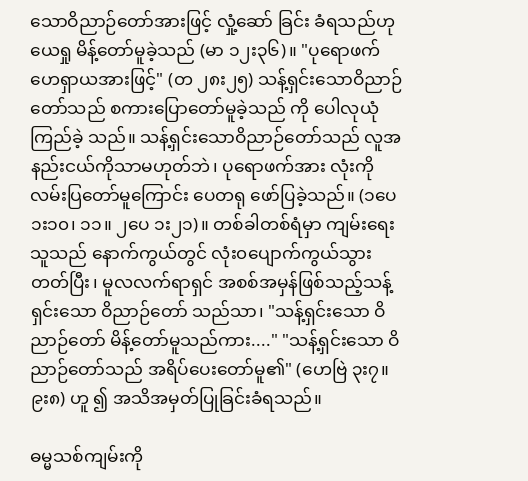သောဝိညာဉ်တော်အားဖြင့် လှုံ့ဆော် ခြင်း ခံရသည်ဟု ယေရှု မိန့်တော်မူခဲ့သည် (မာ ၁၂း၃၆)။ "ပုရောဖက်ဟေရှာယအားဖြင့်" (တ ၂၈း၂၅) သန့်ရှင်းသောဝိညာဉ်တော်သည် စကားပြောတော်မူခဲ့သည် ကို ပေါလုယုံကြည်ခဲ့ သည်။ သန့်ရှင်းသောဝိညာဉ်တော်သည် လူအနည်းငယ်ကိုသာမဟုတ်ဘဲ၊ ပုရောဖက်အား လုံးကို လမ်းပြတော်မူကြောင်း ပေတရု ဖော်ပြခဲ့သည်။ (၁ပေ ၁း၁၀၊ ၁၁။ ၂ပေ ၁း၂၁)။ တစ်ခါတစ်ရံမှာ ကျမ်းရေး သူသည် နောက်ကွယ်တွင် လုံး၀ပျောက်ကွယ်သွားတတ်ပြီး၊ မူလလက်ရာရှင် အစစ်အမှန်ဖြစ်သည့်သန့်ရှင်းသော ဝိညာဉ်တော် သည်သာ၊ "သန့်ရှင်းသော ဝိညာဉ်တော် မိန့်တော်မူသည်ကား...." "သန့်ရှင်းသော ဝိညာဉ်တော်သည် အရိပ်ပေးတော်မူ၏" (ဟေဗြဲ ၃း၇။ ၉း၈) ဟူ ၍ အသိအမှတ်ပြုခြင်းခံရသည်။

ဓမ္မသစ်ကျမ်းကို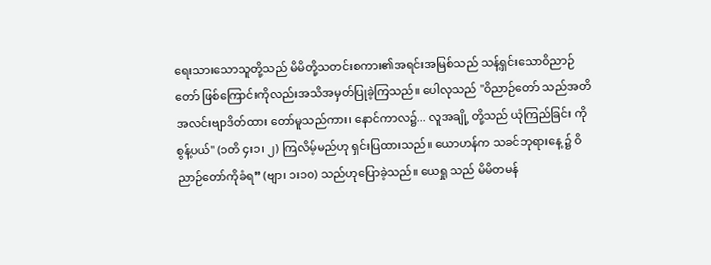ရေးသားသောသူတို့သည် မိမိတို့သတင်းစကား၏အရင်းအမြစ်သည် သန့်ရှင်းသောဝိညာဉ်တော် ဖြစ်ကြောင်းကိုလည်းအသိအမှတ်ပြုခဲ့ကြသည်။ ပေါလုသည် "ဝိညာဉ်တော် သည်အတိအလင်းဗျာဒိတ်ထား တော်မူသည်ကား၊ နောင်ကာလ၌... လူအချို့ တို့သည် ယုံကြည်ခြင်း ကိုစွန့်ပယ်" (၁တိ ၄း၁၊ ၂) ကြလိမ့်မည်ဟု ရှင်းပြထားသည်။ ယောဟန်က သခင်ဘုရားနေ့ ၌ ဝိညာဉ်တော်ကိုခံရ” (ဗျာ၊ ၁း၁၀) သည်ဟုပြောခဲ့သည်။ ယေရှု သည် မိမိတမန်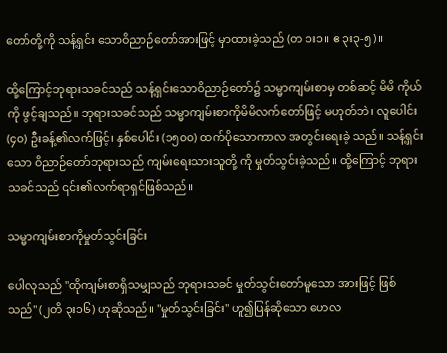တော်တို့ကို သန့်ရှင်း သောဝိညာဉ်တော်အားဖြင့် မှာထားခဲ့သည် (တ ၁း၁။ ဧ ၃း၃-၅)။

ထို့ကြောင့်ဘုရားသခင်သည် သန့်ရှင်းသောဝိညာဉ်တော်၌ သမ္မာကျမ်းစာမှ တစ်ဆင့် မိမိ ကိုယ်ကို ဖွင့်ချသည်။ ဘုရားသခင်သည် သမ္မာကျမ်းစာကိုမိမိလက်တော်ဖြင့် မဟုတ်ဘဲ၊ လူပေါင်း (၄၀) ဦးခန့်၏လက်ဖြင့်၊ နှစ်ပေါင်း (၁၅၀၀) ထက်ပိုသောကာလ အတွင်းရေးခဲ့ သည်။ သန့်ရှင်းသော ဝိညာဉ်တော်ဘုရားသည် ကျမ်းရေးသားသူတို့ ကို မှုတ်သွင်းခဲ့သည်။ ထို့ကြောင့် ဘုရားသခင်သည် ၎င်း၏လက်ရာရှင်ဖြစ်သည်။

သမ္မာကျမ်းစာကိုမှုတ်သွင်းခြင်း

ပေါလုသည် "ထိုကျမ်းစာရှိသမျှသည် ဘုရားသခင် မှုတ်သွင်းတော်မူသော အားဖြင့် ဖြစ် သည်" (၂တိ ၃း၁၆) ဟုဆိုသည်။ "မှုတ်သွင်းခြင်း" ဟူ၍ပြန်ဆိုသော ဟေလ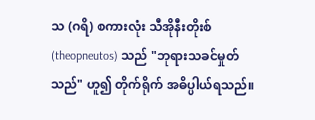သ (ဂရိ) စကားလုံး သီအိုနီးတိုးစ် (theopneutos) သည် "ဘုရားသခင်မှုတ်သည်" ဟူ၍ တိုက်ရိုက် အဓိပ္ပါယ်ရသည်။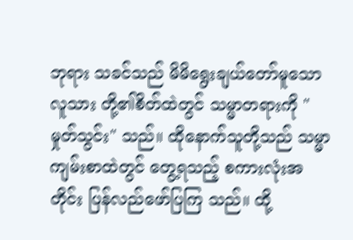ဘုရား သခင်သည် မိမိရွေးချယ်တော်မူသောလူသား တို့၏စိတ်ထဲတွင် သမ္မာတရားကို "မှုတ်သွင်း" သည်။ ထိုနောက်သူတို့သည် သမ္မာကျမ်းစာထဲတွင် တွေ့ရသည့် စကားလုံးအတိုင်း ပြန်လည်ဖော်ပြကြ သည်။ ထို့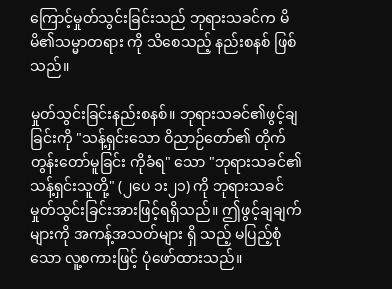ကြောင့်မှုတ်သွင်းခြင်းသည် ဘုရားသခင်က မိမိ၏သမ္မာတရား ကို သိစေသည့် နည်းစနစ် ဖြစ်သည်။

မှုတ်သွင်းခြင်းနည်းစနစ်။ ဘုရားသခင်၏ဖွင့်ချခြင်းကို "သန့်ရှင်းသော ဝိညာဉ်တော်၏ တိုက်တွန်းတော်မူခြင်း ကိုခံရ" သော "ဘုရားသခင်၏သန့်ရှင်းသူတို့" (၂ပေ ၁း၂၁) ကို ဘုရားသခင် မှုတ်သွင်းခြင်းအားဖြင့်ရရှိသည်။ ဤဖွင့်ချချက်များကို အကန့်အသတ်များ ရှိ သည့် မပြည့်စုံသော လူ့စကားဖြင့် ပုံဖော်ထားသည်။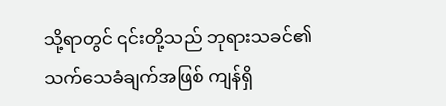သို့ရာတွင် ၎င်းတို့သည် ဘုရားသခင်၏ သက်သေခံချက်အဖြစ် ကျန်ရှိ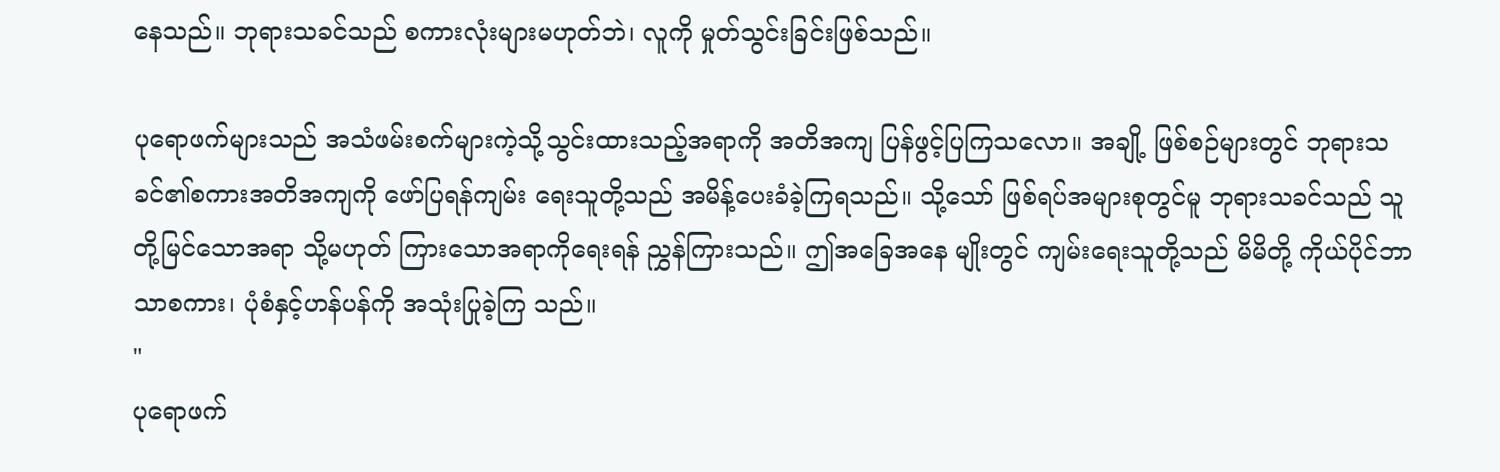နေသည်။ ဘုရားသခင်သည် စကားလုံးများမဟုတ်ဘဲ၊ လူကို မှုတ်သွင်းခြင်းဖြစ်သည်။

ပုရောဖက်များသည် အသံဖမ်းစက်များကဲ့သို့သွင်းထားသည့်အရာကို အတိအကျ ပြန်ဖွင့်ပြကြသလော။ အချို့ ဖြစ်စဉ်များတွင် ဘုရားသခင်၏စကားအတိအကျကို ဖော်ပြရန်ကျမ်း ရေးသူတို့သည် အမိန့်ပေးခံခဲ့ကြရသည်။ သို့သော် ဖြစ်ရပ်အများစုတွင်မူ ဘုရားသခင်သည် သူတို့မြင်သောအရာ သို့မဟုတ် ကြားသောအရာကိုရေးရန် ညွှန်ကြားသည်။ ဤအခြေအနေ မျိုးတွင် ကျမ်းရေးသူတို့သည် မိမိတို့ ကိုယ်ပိုင်ဘာသာစကား၊ ပုံစံနှင့်ဟန်ပန်ကို အသုံးပြုခဲ့ကြ သည်။
"
ပုရောဖက်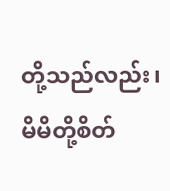တို့သည်လည်း၊ မိမိတို့စိတ်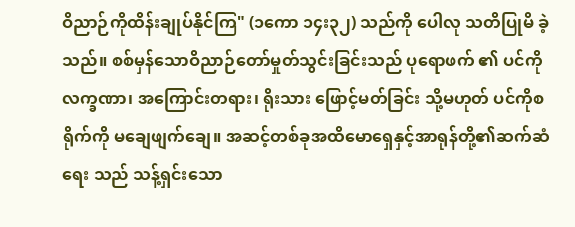ဝိညာဉ်ကိုထိန်းချုပ်နိုင်ကြ" (၁ကော ၁၄း၃၂) သည်ကို ပေါလု သတိပြုမိ ခဲ့သည်။ စစ်မှန်သောဝိညာဉ်တော်မှုတ်သွင်းခြင်းသည် ပုရောဖက် ၏ ပင်ကိုလက္ခဏာ၊ အကြောင်းတရား၊ ရိုးသား ဖြောင့်မတ်ခြင်း သို့မဟုတ် ပင်ကိုစရိုက်ကို မချေဖျက်ချေ။ အဆင့်တစ်ခုအထိမောရှေနှင့်အာရုန်တို့၏ဆက်ဆံရေး သည် သန့်ရှင်းသော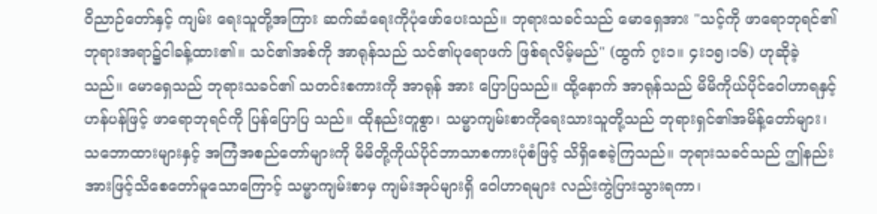ဝိညာဉ်တော်နှင့် ကျမ်း ရေးသူတို့အကြား ဆက်ဆံရေးကိုပုံဖော်ပေးသည်။ ဘုရားသခင်သည် မောရှေအား "သင့်ကို ဖာရောဘုရင်၏ဘုရားအရာ၌ငါခန့်ထား၏။ သင်၏အစ်ကို အာရုန်သည် သင်၏ပုရောဖက် ဖြစ်ရလိမ့်မည်" (ထွက် ၇း၁။ ၄း၁၅၊၁၆) ဟုဆိုခဲ့သည်။ မောရှေသည် ဘုရားသခင်၏ သတင်းစကားကို အာရုန် အား ပြောပြသည်။ ထို့နောက် အာရုန်သည် မိမိကိုယ်ပိုင်ဝေါဟာရနှင့် ဟန်ပန်ဖြင့် ဖာရောဘုရင်ကို ပြန်ပြောပြ သည်။ ထိုနည်းတူစွာ၊ သမ္မာကျမ်းစာကိုရေးသားသူတို့သည် ဘုရားရှင်၏အမိန့်တော်များ၊ သဘောထားများနှင့် အကြံအစည်တော်များကို မိမိတို့ကိုယ်ပိုင်ဘာသာစကားပုံစံဖြင့် သိရှိစေခဲ့ကြသည်။ ဘုရားသခင်သည် ဤနည်း အားဖြင့်သိစေတော်မူသောကြောင့် သမ္မာကျမ်းစာမှ ကျမ်းအုပ်များရှိ ဝေါဟာရများ လည်းကွဲပြားသွားရကာ၊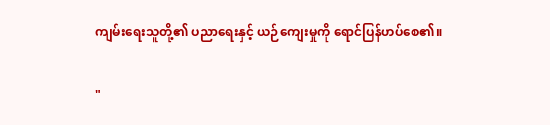ကျမ်းရေးသူတို့၏ ပညာရေးနှင့် ယဉ်ကျေးမှုကို ရောင်ပြန်ဟပ်စေ၏။

"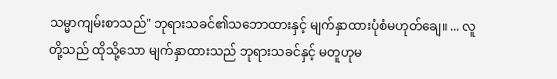သမ္မာကျမ်းစာသည်" ဘုရားသခင်၏သဘောထားနှင့် မျက်နှာထားပုံစံမဟုတ်ချေ။ ... လူတို့သည် ထိုသို့သော မျက်နှာထားသည် ဘုရားသခင်နှင့် မတူဟုမ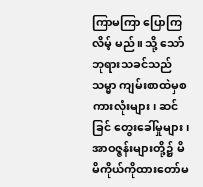ကြာမကြာ ပြောကြလိမ့် မည်။ သို့ သော် ဘုရားသခင်သည် သမ္မာ ကျမ်းစာထဲမှစကားလုံးများ၊ ဆင်ခြင် တွေးခေါ်မှုများ၊ အာဝဇ္ဇန်းများတို့၌ မိမိကိုယ်ကိုထားတော်မ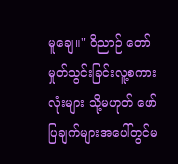မူချေ။" ဝိညာဉ် တော်မှုတ်သွင်းခြင်းလူ့စကားလုံးများ သို့မဟုတ် ဖော်ပြချက်များအပေါ်တွင်မ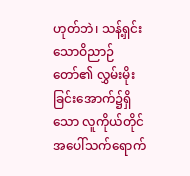ဟုတ်ဘဲ၊ သန့်ရှင်းသောဝိညာဉ် တော်၏ လွှမ်းမိုးခြင်းအောက်၌ရှိသော လူကိုယ်တိုင်အပေါ်သက်ရောက်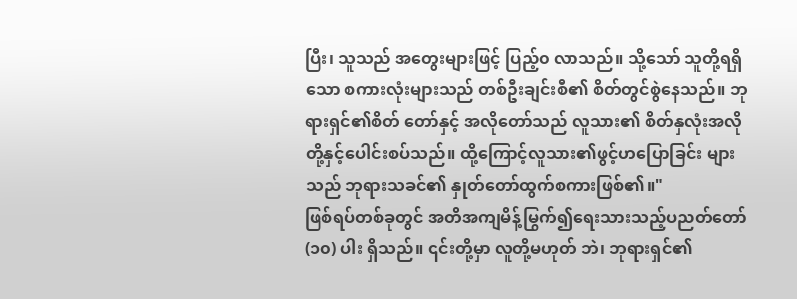ပြီး၊ သူသည် အတွေးများဖြင့် ပြည့်၀ လာသည်။ သို့သော် သူတို့ရရှိ သော စကားလုံးများသည် တစ်ဦးချင်းစီ၏ စိတ်တွင်စွဲနေသည်။ ဘုရားရှင်၏စိတ် တော်နှင့် အလိုတော်သည် လူသား၏ စိတ်နှလုံးအလိုတို့နှင့်ပေါင်းစပ်သည်။ ထို့ကြောင့်လူသား၏ဖွင့်ဟပြောခြင်း များသည် ဘုရားသခင်၏ နှုတ်တော်ထွက်စကားဖြစ်၏။"
ဖြစ်ရပ်တစ်ခုတွင် အတိအကျမိန့်မြွက်၍ရေးသားသည့်ပညတ်တော် (၁၀) ပါး ရှိသည်။ ၎င်းတို့မှာ လူတို့မဟုတ် ဘဲ၊ ဘုရားရှင်၏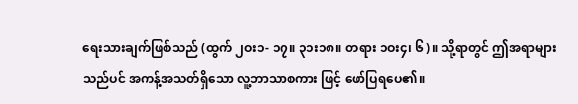ရေးသားချက်ဖြစ်သည် (ထွက် ၂ဝး၁- ၁၇။ ၃၁း၁၈။ တရား ၁ဝး၄၊ ၆)။ သို့ရာတွင် ဤအရာများ သည်ပင် အကန့်အသတ်ရှိသော လူ့ဘာသာစကား ဖြင့် ဖော်ပြရပေ၏။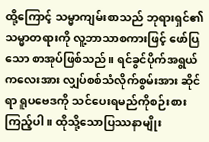ထို့ကြောင့် သမ္မာကျမ်းစာသည် ဘုရားရှင်၏သမ္မာတရားကို လူ့ဘာသာစကားဖြင့် ဖော်ပြ သော စာအုပ်ဖြစ်သည်။ ရင်ခွင်ပိုက်အရွယ်ကလေးအား လျှပ်စစ်သံလိုက်စွမ်းအား ဆိုင်ရာ ရူပဗေဒကို သင်ပေးရမည်ကိုစဉ်းစားကြည့်ပါ။ ထိုသို့သောပြဿနာမျိုး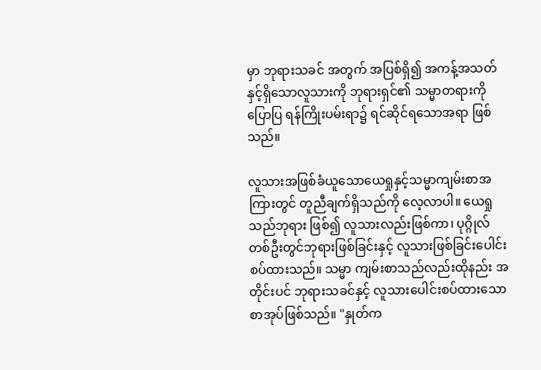မှာ ဘုရားသခင် အတွက် အပြစ်ရှိ၍ အကန့်အသတ်နှင့်ရှိသောလူသားကို ဘုရားရှင်၏ သမ္မာတရားကို ပြောပြ ရန်ကြိုးပမ်းရာ၌ ရင်ဆိုင်ရသောအရာ ဖြစ်သည်။

လူသားအဖြစ်ခံယူသောယေရှုနှင့်သမ္မာကျမ်းစာအကြားတွင် တူညီချက်ရှိသည်ကို လေ့လာပါ။ ယေရှုသည်ဘုရား ဖြစ်၍ လူသားလည်းဖြစ်ကာ၊ ပုဂ္ဂိုလ်တစ်ဦးတွင်ဘုရားဖြစ်ခြင်းနှင့် လူသားဖြစ်ခြင်းပေါင်းစပ်ထားသည်။ သမ္မာ ကျမ်းစာသည်လည်းထိုနည်း အတိုင်းပင် ဘုရားသခင်နှင့် လူသားပေါင်းစပ်ထားသောစာအုပ်ဖြစ်သည်။ "နှုတ်က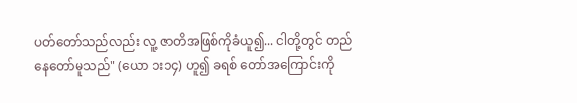ပတ်တော်သည်လည်း လူ့ ဇာတိအဖြစ်ကိုခံယူ၍... ငါတို့တွင် တည်နေတော်မူသည်" (ယော ၁း၁၄) ဟူ၍ ခရစ် တော်အကြောင်းကို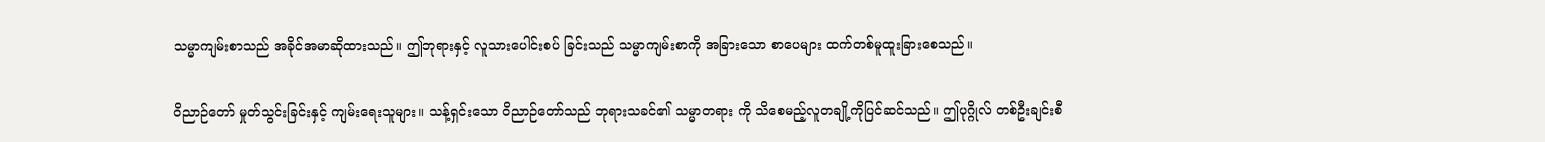သမ္မာကျမ်းစာသည် အခိုင်အမာဆိုထားသည်။ ဤဘုရားနှင့် လူသားပေါင်းစပ် ခြင်းသည် သမ္မာကျမ်းစာကို အခြားသော စာပေများ ထက်တစ်မူထူးခြားစေသည်။

ဝိညာဉ်တော် မှုတ်သွင်းခြင်းနှင့် ကျမ်းရေးသူများ။ သန့်ရှင်းသော ဝိညာဉ်တော်သည် ဘုရားသခင်၏ သမ္မာတရား ကို သိစေမည့်လူတချို့ကိုပြင်ဆင်သည်။ ဤပုဂ္ဂိုလ် တစ်ဦးချင်းစီ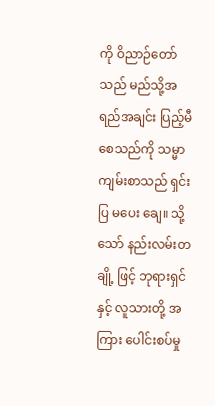ကို ဝိညာဉ်တော်သည် မည်သို့အရည်အချင်း ပြည့်မီစေသည်ကို သမ္မာကျမ်းစာသည် ရှင်းပြ မပေး ချေ။ သို့သော် နည်းလမ်းတချို့ ဖြင့် ဘုရားရှင်နှင့် လူသားတို့ အကြား ပေါင်းစပ်မှု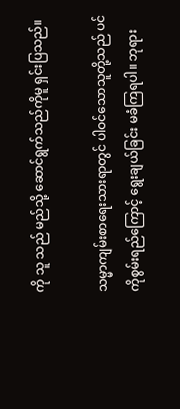ကို သူ သည် မည်သို့ ဆောင်ရွက်သည်ကိုမူ ရှင်းပြသည်။

သမ္မာကျမ်းစာရေးသားရာတွင် ပါဝင်သောသူတို့သည် ပင်ကိုစွမ်းရည်ကြောင့် ရွေးချယ်ခြင်း မခံကြရပါ။ ဘုရား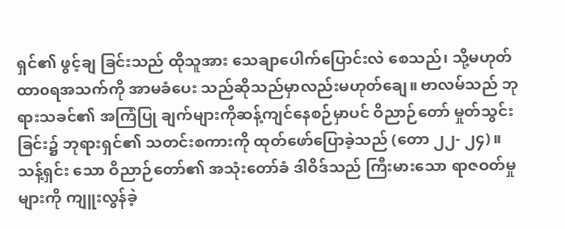ရှင်၏ ဖွင့်ချ ခြင်းသည် ထိုသူအား သေချာပေါက်ပြောင်းလဲ စေသည်၊ သို့မဟုတ် ထာ၀ရအသက်ကို အာမခံပေး သည်ဆိုသည်မှာလည်းမဟုတ်ချေ။ ဗာလမ်သည် ဘုရားသခင်၏ အကြံပြု ချက်များကိုဆန့်ကျင်နေစဉ်မှာပင် ဝိညာဉ်တော် မှုတ်သွင်းခြင်း၌ ဘုရားရှင်၏ သတင်းစကားကို ထုတ်ဖော်ပြောခဲ့သည် (တော ၂၂- ၂၄)။ သန့်ရှင်း သော ဝိညာဉ်တော်၏ အသုံးတော်ခံ ဒါဝိဒ်သည် ကြီးမားသော ရာဇဝတ်မှုများကို ကျူးလွန်ခဲ့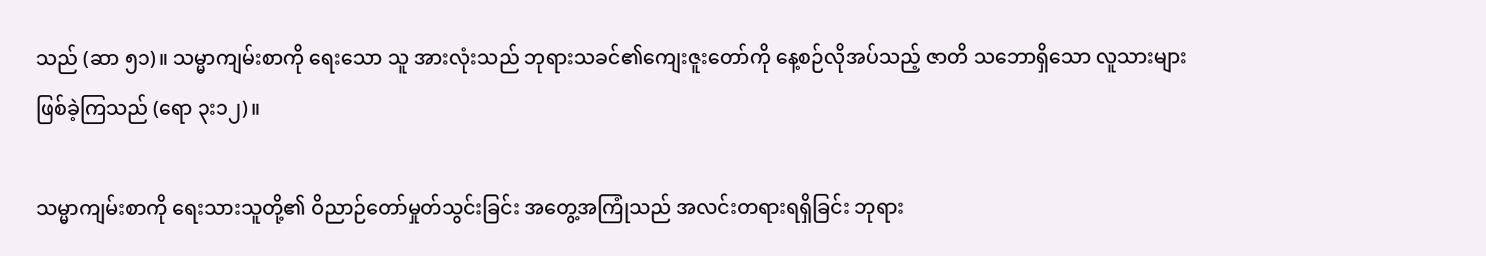သည် (ဆာ ၅၁)။ သမ္မာကျမ်းစာကို ရေးသော သူ အားလုံးသည် ဘုရားသခင်၏ကျေးဇူးတော်ကို နေ့စဉ်လိုအပ်သည့် ဇာတိ သဘောရှိသော လူသားများ ဖြစ်ခဲ့ကြသည် (ရော ၃း၁၂)။

သမ္မာကျမ်းစာကို ရေးသားသူတို့၏ ဝိညာဉ်တော်မှုတ်သွင်းခြင်း အတွေ့အကြုံသည် အလင်းတရားရရှိခြင်း ဘုရား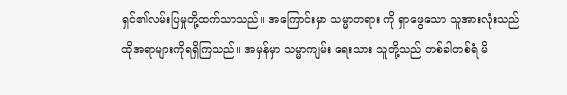ရှင်၏လမ်းပြမှုတို့ထက်သာသည်။ အကြောင်းမှာ သမ္မာတရား ကို ရှာဖွေသော သူအားလုံးသည် ထိုအရာများကိုရရှိကြသည်။ အမှန်မှာ သမ္မာကျမ်း ရေးသား သူတို့သည် တစ်ခါတစ်ရံ မိ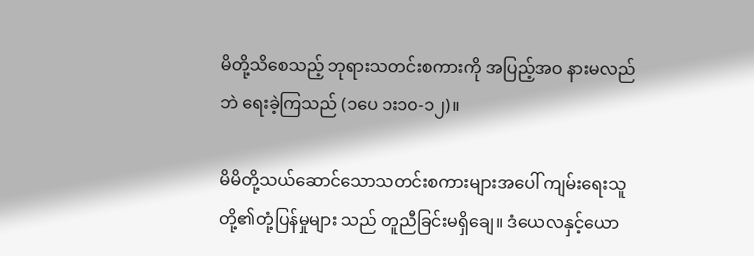မိတို့သိစေသည့် ဘုရားသတင်းစကားကို အပြည့်အဝ နားမလည် ဘဲ ရေးခဲ့ကြသည် (၁ပေ ၁း၁၀-၁၂)။

မိမိတို့သယ်ဆောင်သောသတင်းစကားများအပေါ် ကျမ်းရေးသူတို့၏တုံ့ပြန်မှုများ သည် တူညီခြင်းမရှိချေ။ ဒံယေလနှင့်ယော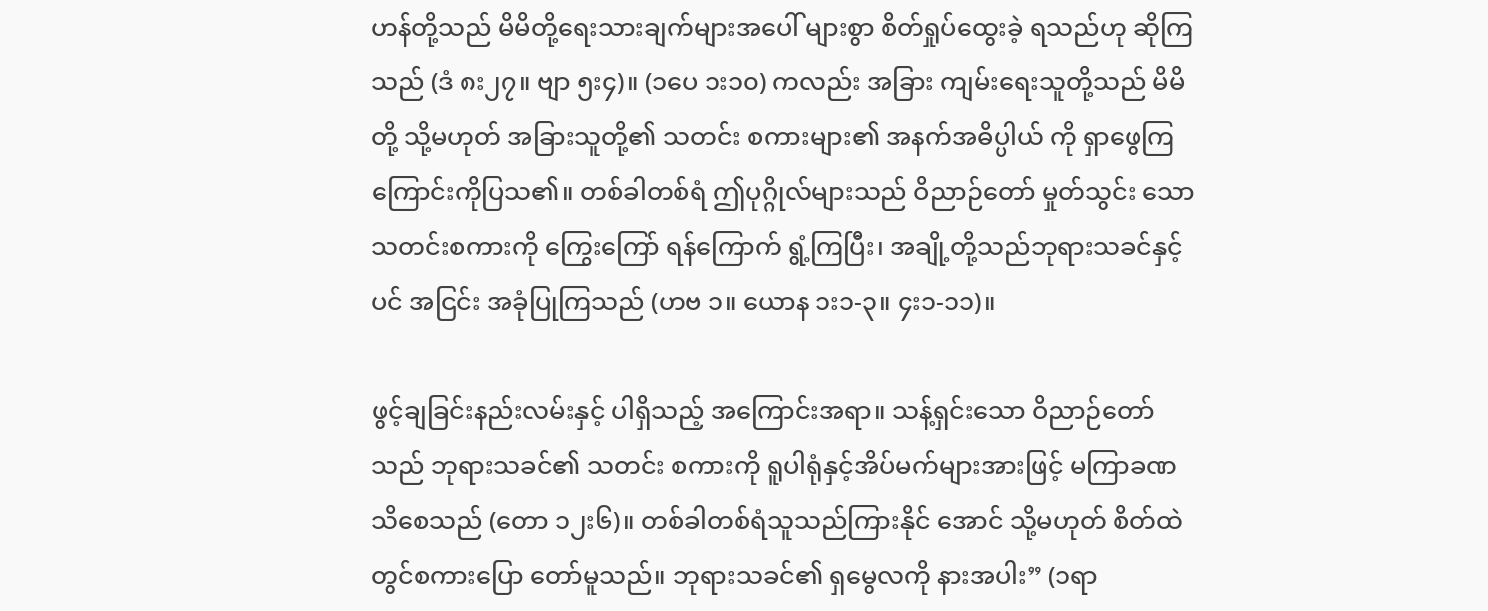ဟန်တို့သည် မိမိတို့ရေးသားချက်များအပေါ် များစွာ စိတ်ရှုပ်ထွေးခဲ့ ရသည်ဟု ဆိုကြသည် (ဒံ ၈း၂၇။ ဗျာ ၅း၄)။ (၁ပေ ၁း၁၀) ကလည်း အခြား ကျမ်းရေးသူတို့သည် မိမိတို့ သို့မဟုတ် အခြားသူတို့၏ သတင်း စကားများ၏ အနက်အဓိပ္ပါယ် ကို ရှာဖွေကြကြောင်းကိုပြသ၏။ တစ်ခါတစ်ရံ ဤပုဂ္ဂိုလ်များသည် ဝိညာဉ်တော် မှုတ်သွင်း သော သတင်းစကားကို ကြွေးကြော် ရန်ကြောက် ရွံ့ကြပြီး၊ အချို့တို့သည်ဘုရားသခင်နှင့်ပင် အငြင်း အခုံပြုကြသည် (ဟဗ ၁။ ယောန ၁း၁-၃။ ၄း၁-၁၁)။

ဖွင့်ချခြင်းနည်းလမ်းနှင့် ပါရှိသည့် အကြောင်းအရာ။ သန့်ရှင်းသော ဝိညာဉ်တော် သည် ဘုရားသခင်၏ သတင်း စကားကို ရူပါရုံနှင့်အိပ်မက်များအားဖြင့် မကြာခဏ သိစေသည် (တော ၁၂း၆)။ တစ်ခါတစ်ရံသူသည်ကြားနိုင် အောင် သို့မဟုတ် စိတ်ထဲတွင်စကားပြော တော်မူသည်။ ဘုရားသခင်၏ ရှမွေလကို နားအပါး” (၁ရာ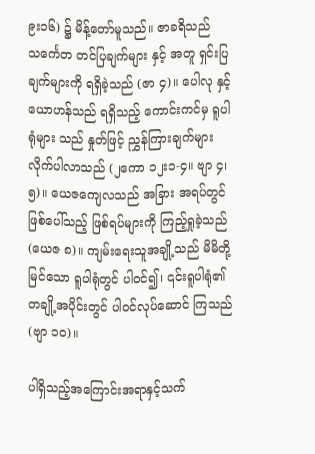၉း၁၆) ၌ မိန့်တော်မူသည်။ ဇာခရိသည် သင်္ကေတ တင်ပြချက်များ နှင့် အတူ ရှင်းပြချက်များကို ရရှိခဲ့သည် (ဇာ ၄)။ ပေါလု နှင့်ယောဟန်သည် ရရှိသည့် ကောင်းကင်မှ ရူပါရုံများ သည် နှုတ်ဖြင့် ညွှန်ကြားချက်များ လိုက်ပါလာသည် (၂ကော ၁၂း၁-၄။ ဗျာ ၄၊၅)။ ယေဇကျေလသည် အခြား အရပ်တွင် ဖြစ်ပေါ်သည့် ဖြစ်ရပ်များကို ကြည့်ရှုခဲ့သည် (ယေဇ ၈)။ ကျမ်းရေးသူအချို့သည် မိမိတို့မြင်သော ရူပါရုံတွင် ပါဝင်၍၊ ၎င်းရူပါရုံ၏တချို့အပိုင်းတွင် ပါဝင်လုပ်ဆောင် ကြသည် (ဗျာ ၁၀)။

ပါရှိသည့်အကြောင်းအရာနှင့်သက်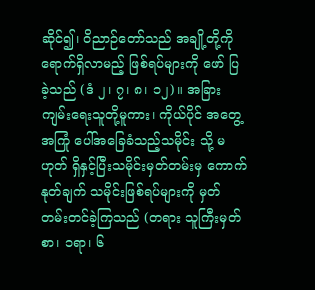ဆိုင်၍၊ ဝိညာဉ်တော်သည် အချို့တို့ကို ရောက်ရှိလာမည့် ဖြစ်ရပ်များကို ဖော် ပြခဲ့သည် (ဒံ ၂၊ ၇၊ ၈၊ ၁၂)။ အခြားကျမ်းရေးသူတို့မူကား၊ ကိုယ်ပိုင် အတွေ့အကြုံ ပေါ်အခြေခံသည့်သမိုင်း သို့ မဟုတ် ရှိနှင့်ပြီးသမိုင်းမှတ်တမ်းမှ ကောက်နုတ်ချက် သမိုင်းဖြစ်ရပ်များကို မှတ်တမ်းတင်ခဲ့ကြသည် (တရား သူကြီးမှတ်စာ၊ ၁ရာ၊ ၆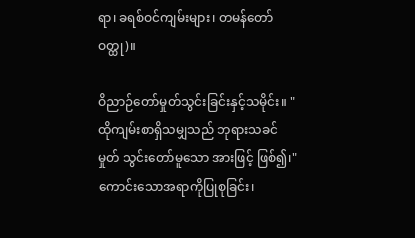ရာ၊ ခရစ်ဝင်ကျမ်းများ၊ တမန်တော်ဝတ္ထု)။

ဝိညာဉ်တော်မှုတ်သွင်းခြင်းနှင့်သမိုင်း။ "ထိုကျမ်းစာရှိသမျှသည် ဘုရားသခင် မှုတ် သွင်းတော်မူသော အားဖြင့် ဖြစ်၍၊" ကောင်းသောအရာကိုပြုစုခြင်း၊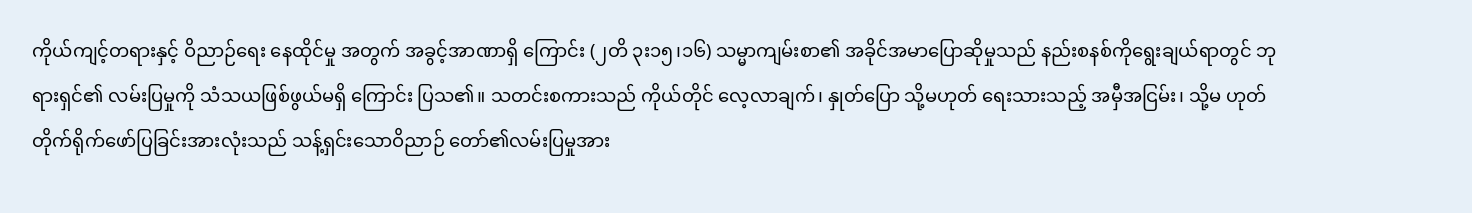ကိုယ်ကျင့်တရားနှင့် ဝိညာဉ်ရေး နေထိုင်မှု အတွက် အခွင့်အာဏာရှိ ကြောင်း (၂တိ ၃း၁၅၊၁၆) သမ္မာကျမ်းစာ၏ အခိုင်အမာပြောဆိုမှုသည် နည်းစနစ်ကိုရွေးချယ်ရာတွင် ဘုရားရှင်၏ လမ်းပြမှုကို သံသယဖြစ်ဖွယ်မရှိ ကြောင်း ပြသ၏။ သတင်းစကားသည် ကိုယ်တိုင် လေ့လာချက်၊ နှုတ်ပြော သို့မဟုတ် ရေးသားသည့် အမှီအငြမ်း၊ သို့မ ဟုတ် တိုက်ရိုက်ဖော်ပြခြင်းအားလုံးသည် သန့်ရှင်းသောဝိညာဉ် တော်၏လမ်းပြမှုအား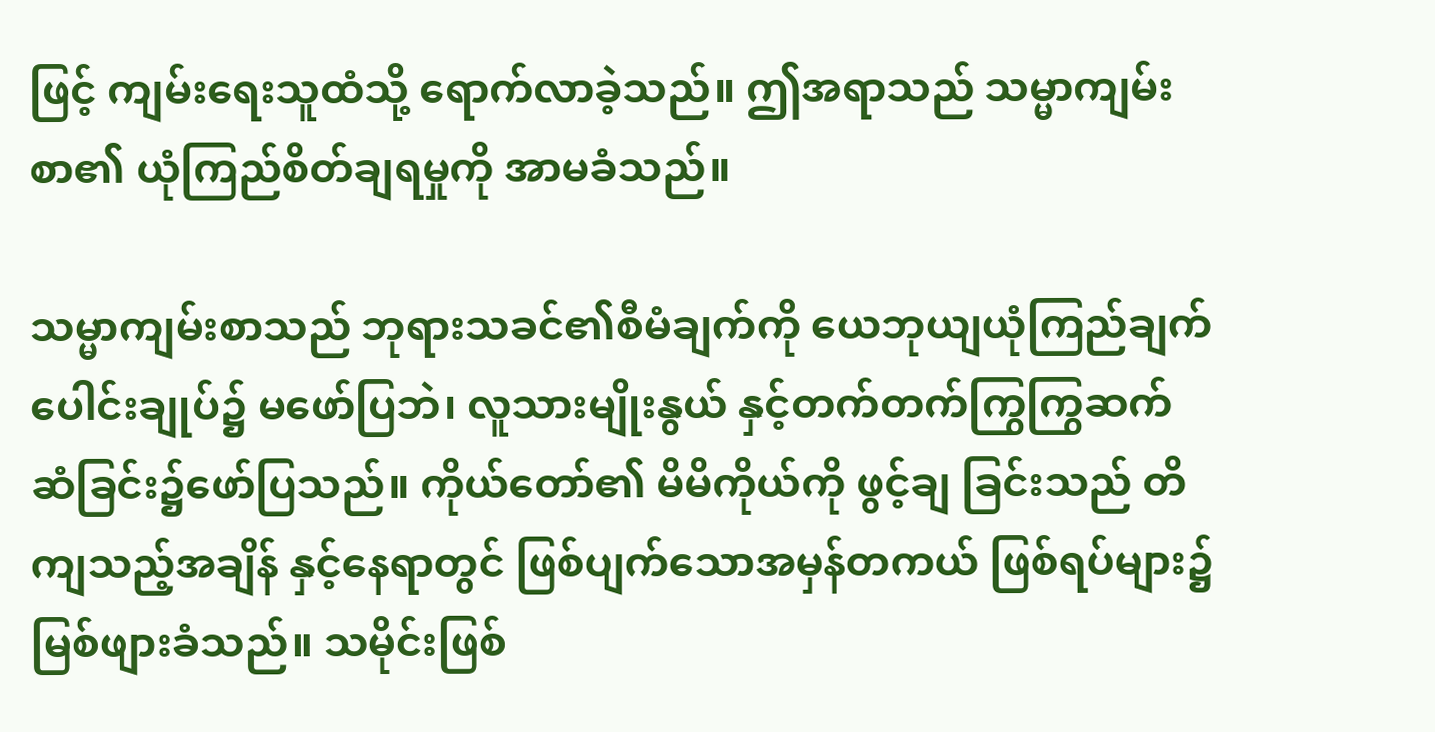ဖြင့် ကျမ်းရေးသူထံသို့ ရောက်လာခဲ့သည်။ ဤအရာသည် သမ္မာကျမ်းစာ၏ ယုံကြည်စိတ်ချရမှုကို အာမခံသည်။

သမ္မာကျမ်းစာသည် ဘုရားသခင်၏စီမံချက်ကို ယေဘုယျယုံကြည်ချက်ပေါင်းချုပ်၌ မဖော်ပြဘဲ၊ လူသားမျိုးနွယ် နှင့်တက်တက်ကြွကြွဆက်ဆံခြင်း၌ဖော်ပြသည်။ ကိုယ်တော်၏ မိမိကိုယ်ကို ဖွင့်ချ ခြင်းသည် တိကျသည့်အချိန် နှင့်နေရာတွင် ဖြစ်ပျက်သောအမှန်တကယ် ဖြစ်ရပ်များ၌ မြစ်ဖျားခံသည်။ သမိုင်းဖြစ်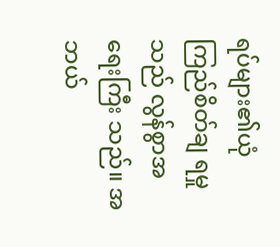ရပ်များ၏ယုံကြည်စိတ်ချ ရမှုသည် လွန်စွာအရေးကြီး သည်။ အဘယ်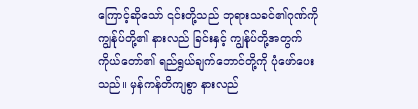ကြောင့်ဆိုသော် ၎င်းတို့သည် ဘုရားသခင်၏ဂုဏ်ကို ကျွန်ုပ်တို့၏ နားလည် ခြင်းနှင့် ကျွန်ုပ်တို့အတွက် ကိုယ်တော်၏ ရည်ရွယ်ချက်ဘောင်တို့ကို ပုံဖော်ပေးသည်။ မှန်ကန်တိကျစွာ နားလည်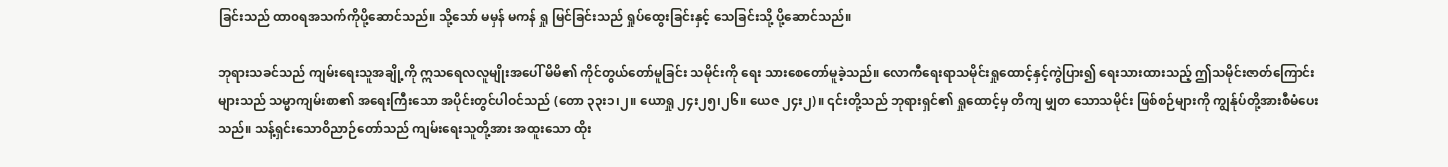ခြင်းသည် ထာ၀ရအသက်ကိုပို့ဆောင်သည်။ သို့သော် မမှန် မကန် ရှု မြင်ခြင်းသည် ရှုပ်ထွေးခြင်းနှင့် သေခြင်းသို့ ပို့ဆောင်သည်။

ဘုရားသခင်သည် ကျမ်းရေးသူအချို့ကို ဣသရေလလူမျိုးအပေါ် မိမိ၏ ကိုင်တွယ်တော်မူခြင်း သမိုင်းကို ရေး သားစေတော်မူခဲ့သည်။ လောကီရေးရာသမိုင်းရှုထောင့်နှင့်ကွဲပြား၍ ရေးသားထားသည့် ဤသမိုင်းဇာတ်ကြောင်း များသည် သမ္မာကျမ်းစာ၏ အရေးကြီးသော အပိုင်းတွင်ပါဝင်သည် (တော ၃၃း၁၊၂။ ယောရှု ၂၄း၂၅၊၂၆။ ယေဇ ၂၄း၂)။ ၎င်းတို့သည် ဘုရားရှင်၏ ရှုထောင့်မှ တိကျ မျှတ သောသမိုင်း ဖြစ်စဉ်များကို ကျွန်ုပ်တို့အားစီမံပေးသည်။ သန့်ရှင်းသောဝိညာဉ်တော်သည် ကျမ်းရေးသူတို့အား အထူးသော ထိုး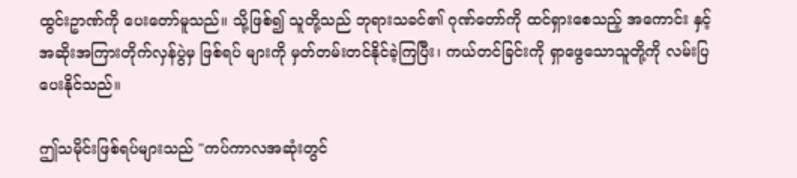ထွင်းဥာဏ်ကို ပေးတော်မူသည်။ သို့ဖြစ်၍ သူတို့သည် ဘုရားသခင်၏ ဂုဏ်တော်ကို ထင်ရှားစေသည့် အကောင်း နှင့် အဆိုးအကြားတိုက်လှန်ပွဲမှ ဖြစ်ရပ် များကို မှတ်တမ်းတင်နိုင်ခဲ့ကြပြီး၊ ကယ်တင်ခြင်းကို ရှာဖွေသောသူတို့ကို လမ်းပြပေးနိုင်သည်။

ဤသမိုင်းဖြစ်ရပ်များသည် "ကပ်ကာလအဆုံးတွင်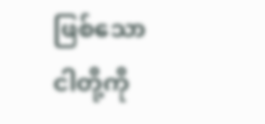ဖြစ်သော ငါတို့ကို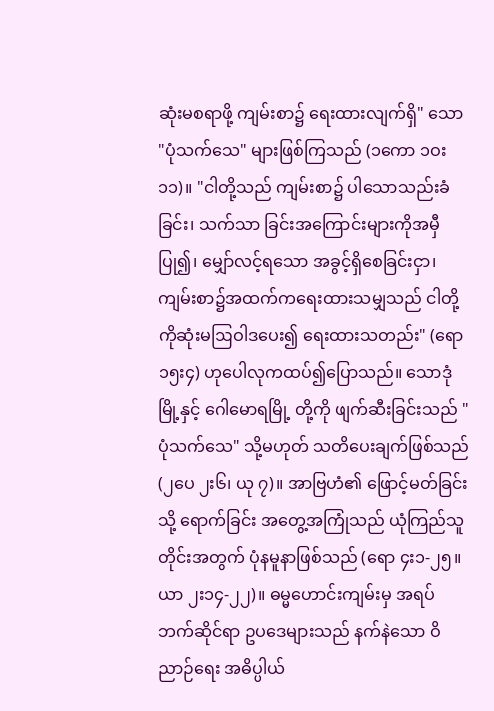ဆုံးမစရာဖို့ ကျမ်းစာ၌ ရေးထားလျက်ရှိ" သော "ပုံသက်သေ" များဖြစ်ကြသည် (၁ကော ၁ဝး၁၁)။ "ငါတို့သည် ကျမ်းစာ၌ ပါသောသည်းခံခြင်း၊ သက်သာ ခြင်းအကြောင်းများကိုအမှီပြု၍၊ မျှော်လင့်ရသော အခွင့်ရှိစေခြင်းငှာ၊ ကျမ်းစာ၌အထက်ကရေးထားသမျှသည် ငါတို့ကိုဆုံးမဩဝါဒပေး၍ ရေးထားသတည်း" (ရော ၁၅း၄) ဟုပေါလုကထပ်၍ပြောသည်။ သောဒုံမြို့နှင့် ဂေါမောရမြို့ တို့ကို ဖျက်ဆီးခြင်းသည် "ပုံသက်သေ" သို့မဟုတ် သတိပေးချက်ဖြစ်သည် (၂ပေ ၂း၆၊ ယု ၇)။ အာဗြဟံ၏ ဖြောင့်မတ်ခြင်းသို့ ရောက်ခြင်း အတွေ့အကြုံသည် ယုံကြည်သူတိုင်းအတွက် ပုံနမူနာဖြစ်သည် (ရော ၄း၁-၂၅။ ယာ ၂း၁၄-၂၂)။ ဓမ္မဟောင်းကျမ်းမှ အရပ်ဘက်ဆိုင်ရာ ဥပဒေများသည် နက်နဲသော ဝိညာဉ်ရေး အဓိပ္ပါယ်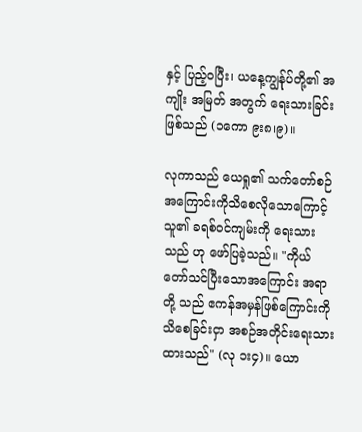နှင့် ပြည့်၀ပြီး၊ ယနေ့ကျွန်ုပ်တို့၏ အကျိုး အမြတ် အတွက် ရေးသားခြင်းဖြစ်သည် (၁ကော ၉း၈၊၉)။

လုကာသည် ယေရှု၏ သက်တော်စဉ်အကြောင်းကိုသိစေလိုသောကြောင့် သူ၏ ခရစ်ဝင်ကျမ်းကို ရေးသားသည် ဟု ဖော်ပြခဲ့သည်။ "ကိုယ်တော်သင်ပြီးသောအကြောင်း အရာတို့ သည် ဧကန်အမှန်ဖြစ်ကြောင်းကို သိစေခြင်းငှာ အစဉ်အတိုင်းရေးသားထားသည်" (လု ၁း၄)။ ယော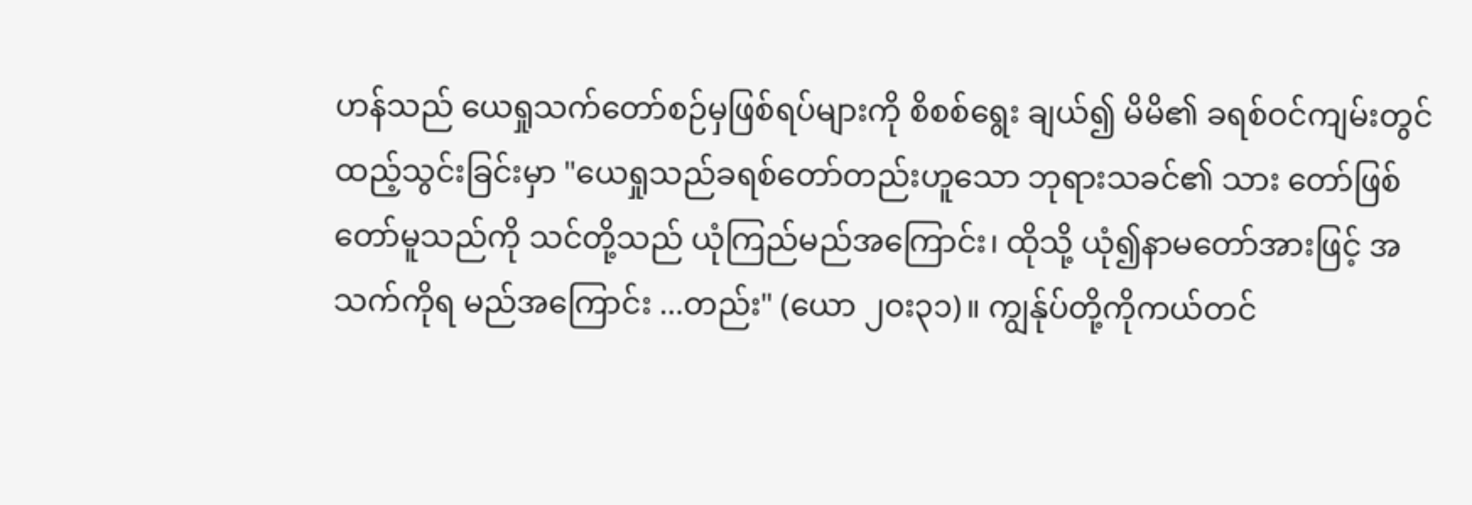ဟန်သည် ယေရှုသက်တော်စဉ်မှဖြစ်ရပ်များကို စိစစ်ရွေး ချယ်၍ မိမိ၏ ခရစ်ဝင်ကျမ်းတွင် ထည့်သွင်းခြင်းမှာ "ယေရှုသည်ခရစ်တော်တည်းဟူသော ဘုရားသခင်၏ သား တော်ဖြစ် တော်မူသည်ကို သင်တို့သည် ယုံကြည်မည်အကြောင်း၊ ထိုသို့ ယုံ၍နာမတော်အားဖြင့် အသက်ကိုရ မည်အကြောင်း ...တည်း" (ယော ၂ဝး၃၁)။ ကျွန်ုပ်တို့ကိုကယ်တင်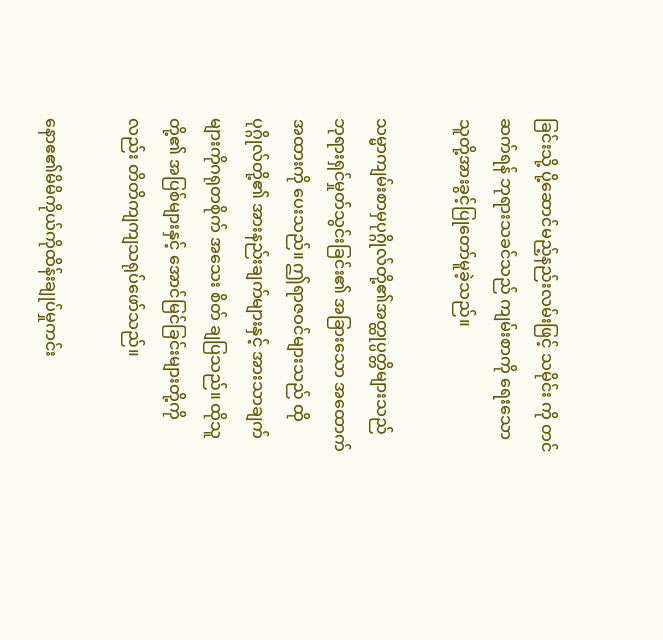ခြင်းသို့ ပို့ဆောင်မည့်နည်းလမ်းဖြင့် သမိုင်း ကို တင်ဆက်ရန် ဘုရားသခင်သည် ကျမ်းစာကို ရေးသောသူတို့အားခွင့်ပြုတော်မူခဲ့သည်။

သမ္မာကျမ်းစာမှပုဂ္ဂိုလ်တို့၏အတ္ထုပ္ပတ္တိများသည် ဘုရားရှင်မှုတ်သွင်းခြင်း၏ အခြားသော အထောက်အထားကို ပေးသည်။ ဤရာဇဝင်များသည် ထိုပုဂ္ဂိုလ်တို့၏ အားနည်းချက်များနှင့် အားသာချက်များကိုဂရုတစိုက် အသေး စိတ် ချပြသည်။ ထိုသူတို့၏ အပြစ်များနှင့် အောင်မြင်ခြင်းများတို့ကိုလည်း တိတိကျကျသရုပ်ဖော်သည်။

နောဧ၏မိမိကိုယ်ကိုထိန်းချုပ်မှုကင်း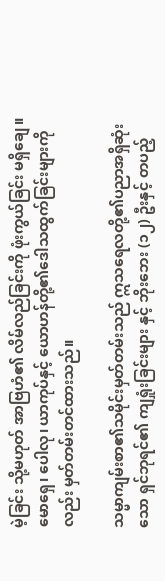မဲ့ခြင်း သို့မဟုတ် အာဗြဟံ၏ လိမ်လည်ခြင်းကို ဖုံးကွယ်ခြင်း မရှိချေ။ မောရှေ၊ ပေါလု၊ ယာကုပ်နှင့် ယောဟန်တို့၏ဒေါသထွက်ခြင်းများကိုလည်း မှတ်တမ်းတင်ထားသည်။

သမ္မာကျမ်းစာ၏သမိုင်းမှတ်တမ်းသည် ဣသရေလတို့၏ပညာအရှိဆုံးသော ရှင်ဘုရင်၏ ကျရှုံးခြင်းများ နှင့် ဘိုးဘေး (၁၂) ဦးနှင့် တပည့်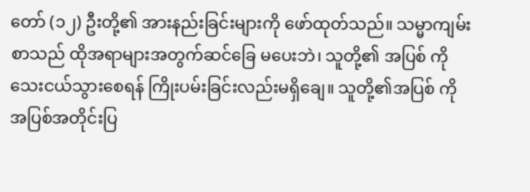တော် (၁၂) ဦးတို့၏ အားနည်းခြင်းများကို ဖော်ထုတ်သည်။ သမ္မာကျမ်းစာသည် ထိုအရာများအတွက်ဆင်ခြေ မပေးဘဲ၊ သူတို့၏ အပြစ် ကို သေးငယ်သွားစေရန် ကြိုးပမ်းခြင်းလည်းမရှိချေ။ သူတို့၏အပြစ် ကိုအပြစ်အတိုင်းပြ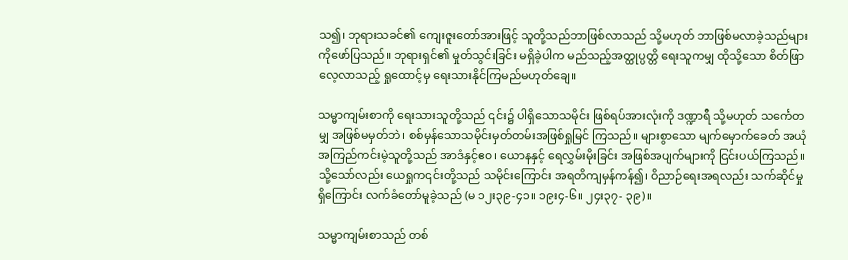သ၍၊ ဘုရားသခင်၏ ကျေးဇူးတော်အားဖြင့် သူတို့သည်ဘာဖြစ်လာသည် သို့မဟုတ် ဘာဖြစ်မလာခဲ့သည်များကိုဖော်ပြသည်။ ဘုရားရှင်၏ မှုတ်သွင်းခြင်း မရှိခဲ့ပါက မည်သည့်အတ္ထုပ္ပတ္တိ ရေးသူကမျှ ထိုသို့သော စိတ်ဖြာလေ့လာသည့် ရှုထောင့်မှ ရေးသားနိုင်ကြမည်မဟုတ်ချေ။

သမ္မာကျမ်းစာကို ရေးသားသူတို့သည် ၎င်း၌ ပါရှိသောသမိုင်း ဖြစ်ရပ်အားလုံးကို ဒဏ္ဍာရီ သို့မဟုတ် သင်္ကေတမျှ အဖြစ်မမှတ်ဘဲ၊ စစ်မှန်သောသမိုင်းမှတ်တမ်းအဖြစ်ရှုမြင် ကြသည်။ များစွာသော မျက်မှောက်ခေတ် အယုံ အကြည်ကင်းမဲ့သူတို့သည် အာဒံနှင့်ဧ၀၊ ယောနနှင့် ရေလွှမ်းမိုးခြင်း အဖြစ်အပျက်များကို ငြင်းပယ်ကြသည်။ သို့သော်လည်း ယေရှုက၎င်းတို့သည် သမိုင်းကြောင်း အရတိကျမှန်ကန်၍၊ ဝိညာဉ်ရေးအရလည်း သက်ဆိုင်မှု ရှိကြောင်း လက်ခံတော်မူခဲ့သည် (မ ၁၂း၃၉-၄၁။ ၁၉း၄-၆။ ၂၄း၃၇- ၃၉)။

သမ္မာကျမ်းစာသည် တစ်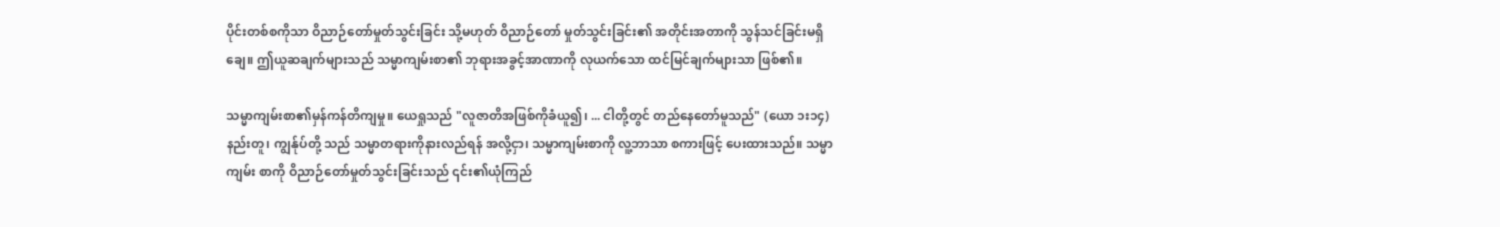ပိုင်းတစ်စကိုသာ ဝိညာဉ်တော်မှုတ်သွင်းခြင်း သို့မဟုတ် ဝိညာဉ်တော် မှုတ်သွင်းခြင်း၏ အတိုင်းအတာကို သွန်သင်ခြင်းမရှိချေ။ ဤယူဆချက်များသည် သမ္မာကျမ်းစာ၏ ဘုရားအခွင့်အာဏာကို လုယက်သော ထင်မြင်ချက်များသာ ဖြစ်၏။

သမ္မာကျမ်းစာ၏မှန်ကန်တိကျမှု။ ယေရှုသည် "လူဇာတိအဖြစ်ကိုခံယူ၍၊ ... ငါတို့တွင် တည်နေတော်မူသည်" (ယော ၁း၁၄) နည်းတူ၊ ကျွန်ုပ်တို့ သည် သမ္မာတရားကိုနားလည်ရန် အလို့ငှာ၊ သမ္မာကျမ်းစာကို လူ့ဘာသာ စကားဖြင့် ပေးထားသည်။ သမ္မာကျမ်း စာကို ဝိညာဉ်တော်မှုတ်သွင်းခြင်းသည် ၎င်း၏ယုံကြည်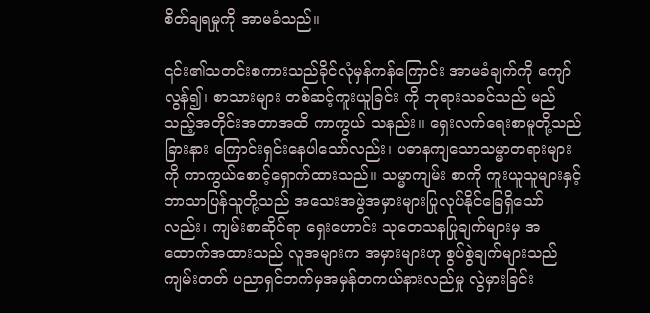စိတ်ချရမှုကို အာမခံသည်။

၎င်း၏သတင်းစကားသည်ခိုင်လုံမှန်ကန်ကြောင်း အာမခံချက်ကို ကျော်လွန်၍၊ စာသားများ တစ်ဆင့်ကူးယူခြင်း ကို ဘုရားသခင်သည် မည်သည့်အတိုင်းအတာအထိ ကာကွယ် သနည်း။ ရှေးလက်ရေးစာမူတို့သည် ခြားနား ကြောင်းရှင်းနေပါသော်လည်း၊ ပဓာနကျသောသမ္မာတရားများကို ကာကွယ်စောင့်ရှောက်ထားသည်။ သမ္မာကျမ်း စာကို ကူးယူသူများနှင့် ဘာသာပြန်သူတို့သည် အသေးအဖွဲအမှားများပြုလုပ်နိုင်ခြေရှိသော်လည်း၊ ကျမ်းစာဆိုင်ရာ ရှေးဟောင်း သုတေသနပြုချက်များမှ အထောက်အထားသည် လူအများက အမှားများဟု စွပ်စွဲချက်များသည် ကျမ်းတတ် ပညာရှင်ဘက်မှအမှန်တကယ်နားလည်မှု လွဲမှားခြင်း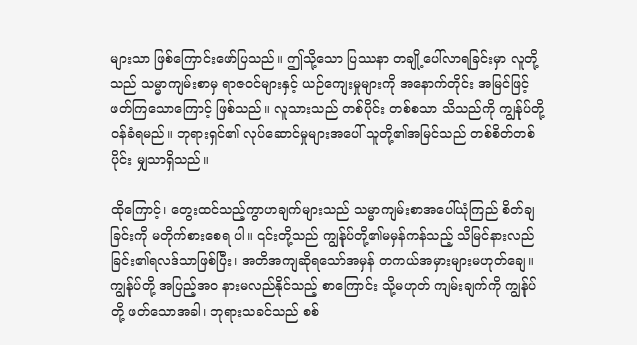များသာ ဖြစ်ကြောင်းဖော်ပြသည်။ ဤသို့သော ပြဿနာ တချို့ပေါ်လာရခြင်းမှာ လူတို့သည် သမ္မာကျမ်းစာမှ ရာဇဝင်များနှင့် ယဉ်ကျေးမှုများကို အနောက်တိုင်း အမြင်ဖြင့် ဖတ်ကြသောကြောင့် ဖြစ်သည်။ လူသားသည် တစ်ပိုင်း တစ်စသာ သိသည်ကို ကျွန်ုပ်တို့ ဝန်ခံရမည်။ ဘုရားရှင်၏ လုပ်ဆောင်မှုများအပေါ် သူတို့၏အမြင်သည် တစ်စိတ်တစ်ပိုင်း မျှသာရှိသည်။

ထိုကြောင့်၊ တွေးထင်သည့်ကွာဟချက်များသည် သမ္မာကျမ်းစာအပေါ်ယုံကြည် စိတ်ချခြင်းကို မတိုက်စားစေရ ပါ။ ၎င်းတို့သည် ကျွန်ုပ်တို့၏မမှန်ကန်သည့် သိမြင်နားလည်ခြင်း၏ရလဒ်သာဖြစ်ပြီး၊ အတိအကျဆိုရသော်အမှန် တကယ်အမှားများမဟုတ်ချေ။ ကျွန်ုပ်တို့ အပြည့်အဝ နားမလည်နိုင်သည့် စာကြောင်း သို့မဟုတ် ကျမ်းချက်ကို ကျွန်ုပ်တို့ ဖတ်သောအခါ၊ ဘုရားသခင်သည် စစ်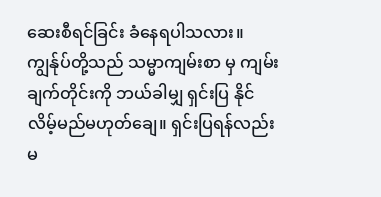ဆေးစီရင်ခြင်း ခံနေရပါသလား။ ကျွန်ုပ်တို့သည် သမ္မာကျမ်းစာ မှ ကျမ်းချက်တိုင်းကို ဘယ်ခါမျှ ရှင်းပြ နိုင် လိမ့်မည်မဟုတ်ချေ။ ရှင်းပြရန်လည်း မ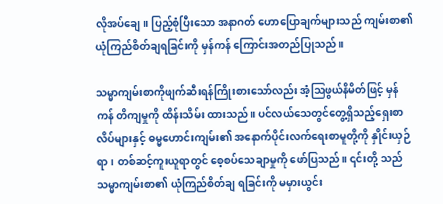လိုအပ်ချေ။ ပြည့်စုံပြီးသော အနာဂတ် ဟောပြောချက်များသည် ကျမ်းစာ၏ယုံကြည်စိတ်ချရခြင်းကို မှန်ကန် ကြောင်းအတည်ပြုသည်။

သမ္မာကျမ်းစာကိုဖျက်ဆီးရန်ကြိုးစားသော်လည်း အံ့ဩဖွယ်နိမိတ်ဖြင့် မှန်ကန် တိကျမှုကို ထိန်းသိမ်း ထားသည်။ ပင်လယ်သေတွင်တွေ့ရှိသည့်ရှေးစာလိပ်များနှင့် ဓမ္မဟောင်းကျမ်း၏ အနောက်ပိုင်းလက်ရေးစာမူတို့ကို နှိုင်းယှဉ် ရာ၊ တစ်ဆင့်ကူးယူရာတွင် စေ့စပ်သေချာမှုကို ဖော်ပြသည်။ ၎င်းတို့ သည် သမ္မာကျမ်းစာ၏ ယုံကြည်စိတ်ချ ရခြင်းကို မမှားယွင်း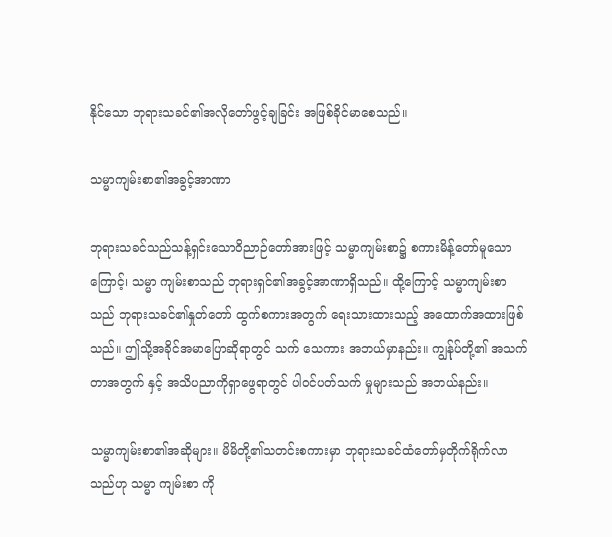နိုင်သော ဘုရားသခင်၏အလိုတော်ဖွင့်ချခြင်း အဖြစ်ခိုင်မာစေသည်။

သမ္မာကျမ်းစာ၏အခွင့်အာဏာ

ဘုရားသခင်သည်သန့်ရှင်းသောဝိညာဉ်တော်အားဖြင့် သမ္မာကျမ်းစာ၌ စကားမိန့်တော်မူသောကြောင့်၊ သမ္မာ ကျမ်းစာသည် ဘုရားရှင်၏အခွင့်အာဏာရှိသည်။ ထို့ကြောင့် သမ္မာကျမ်းစာသည် ဘုရားသခင်၏နှုတ်တော် ထွက်စကားအတွက် ရေးသားထားသည့် အထောက်အထားဖြစ်သည်။ ဤသို့အခိုင်အမာပြောဆိုရာတွင် သက် သေကား အဘယ်မှာနည်း။ ကျွန်ုပ်တို့၏ အသက်တာအတွက် နှင့် အသိပညာကိုရှာဖွေရာတွင် ပါဝင်ပတ်သက် မှုများသည် အဘယ်နည်း။

သမ္မာကျမ်းစာ၏အဆိုများ။ မိမိတို့၏သတင်းစကားမှာ ဘုရားသခင်ထံတော်မှတိုက်ရိုက်လာသည်ဟု သမ္မာ ကျမ်းစာ ကို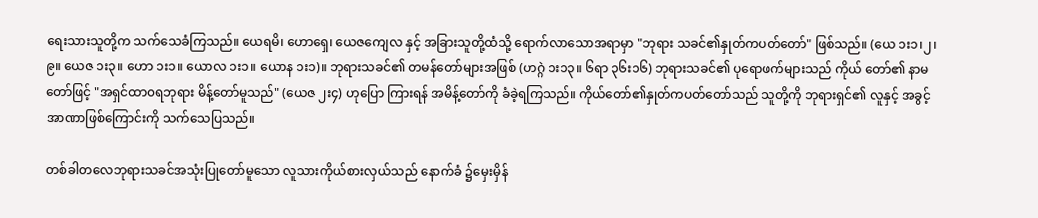ရေးသားသူတို့က သက်သေခံကြသည်။ ယေရမိ၊ ဟောရှေ၊ ယေဇကျေလ နှင့် အခြားသူတို့ထံသို့ ရောက်လာသောအရာမှာ "ဘုရား သခင်၏နှုတ်ကပတ်တော်" ဖြစ်သည်။ (ယေ ၁း၁၊၂၊၉။ ယေဇ ၁း၃။ ဟော ၁း၁။ ယောလ ၁း၁။ ယောန ၁း၁)။ ဘုရားသခင်၏ တမန်တော်များအဖြစ် (ဟဂ္ဂဲ ၁း၁၃။ ၆ရာ ၃၆း၁၆) ဘုရားသခင်၏ ပုရောဖက်များသည် ကိုယ် တော်၏ နာမတော်ဖြင့် "အရှင်ထာ၀ရဘုရား မိန့်တော်မူသည်" (ယေဇ ၂း၄) ဟုပြော ကြားရန် အမိန့်တော်ကို ခံခဲ့ရကြသည်။ ကိုယ်တော်၏နှုတ်ကပတ်တော်သည် သူတို့ကို ဘုရားရှင်၏ လူနှင့် အခွင့် အာဏာဖြစ်ကြောင်းကို သက်သေပြသည်။

တစ်ခါတလေဘုရားသခင်အသုံးပြုတော်မူသော လူသားကိုယ်စားလှယ်သည် နောက်ခံ ၌မှေးမှိန်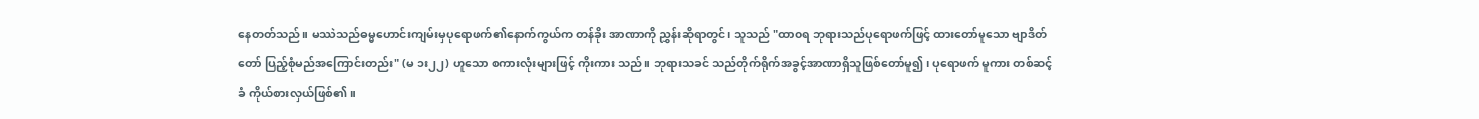နေတတ်သည်။ မဿဲသည်ဓမ္မဟောင်းကျမ်းမှပုရောဖက်၏နောက်ကွယ်က တန်ခိုး အာဏာကို ညွှန်းဆိုရာတွင်၊ သူသည် "ထာ၀ရ ဘုရားသည်ပုရောဖက်ဖြင့် ထားတော်မူသော ဗျာဒိတ်တော် ပြည့်စုံမည်အကြောင်းတည်း" (မ ၁း၂၂) ဟူသော စကားလုံးများဖြင့် ကိုးကား သည်။ ဘုရားသခင် သည်တိုက်ရိုက်အခွင့်အာဏာရှိသူဖြစ်တော်မူ၍၊ ပုရောဖက် မူကား တစ်ဆင့်ခံ ကိုယ်စားလှယ်ဖြစ်၏။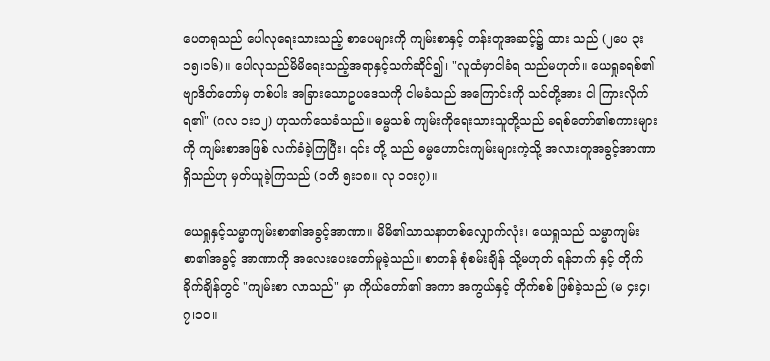ပေတရုသည် ပေါလုရေးသားသည့် စာပေများကို ကျမ်းစာနှင့် တန်းတူအဆင့်၌ ထား သည် (၂ပေ ၃း၁၅၊၁၆)။ ပေါလုသည်မိမိရေးသည့်အရာနှင့်သက်ဆိုင်၍၊ "လူထံမှာငါခံရ သည်မဟုတ်။ ယေရှုခရစ်၏ဗျာဒိတ်တော်မှ တစ်ပါး အခြားသောဥပဒေသကို ငါမခံသည် အကြောင်းကို သင်တို့အား ငါ ကြားလိုက်ရ၏" (ဂလ ၁း၁၂) ဟုသက်သေခံသည်။ ဓမ္မသစ် ကျမ်းကိုရေးသားသူတို့သည် ခရစ်တော်၏စကားများကို ကျမ်းစာအဖြစ် လက်ခံခဲ့ကြပြီး၊ ၎င်း တို့ သည် ဓမ္မဟောင်းကျမ်းများကဲ့သို့ အလားတူအခွင့်အာဏာရှိသည်ဟု မှတ်ယူခဲ့ကြသည် (၁တိ ၅း၁၈။ လု ၁ဝး၇)။

ယေရှုနှင့်သမ္မာကျမ်းစာ၏အခွင့်အာဏာ။ မိမိ၏သာသနာတစ်လျှောက်လုံး၊ ယေရှုသည် သမ္မာကျမ်းစာ၏အခွင့် အာဏာကို အလေးပေးတော်မူခဲ့သည်။ စာတန် စုံစမ်းချိန် သို့မဟုတ် ရန်ဘက် နှင့် တိုက်ခိုက်ချိန်တွင် "ကျမ်းစာ လာသည်" မှာ ကိုယ်တော်၏ အကာ အကွယ်နှင့် တိုက်စစ် ဖြစ်ခဲ့သည် (မ ၄း၄၊၇၊၁၀။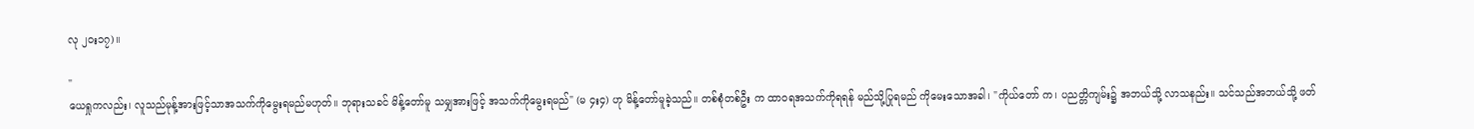လု ၂ဝး၁၇)။

"
ယေရှုကလည်း၊ လူသည်မုန့်အားဖြင့်သာအသက်ကိုမွေးရမည်မဟုတ်။ ဘုရားသခင် မိန့်တော်မူ သမျှအားဖြင့် အသက်ကိုမွေးရမည်" (မ ၄း၄) ဟု မိန့်တော်မူခဲ့သည်။ တစ်စုံတစ်ဦး က ထာ၀ရအသက်ကိုရရန် မည်သို့ပြုရမည် ကိုမေးသောအခါ၊ "ကိုယ်တော် က၊ ပညတ္တိကျမ်း၌ အဘယ်သို့ လာသနည်း။ သင်သည်အဘယ်သို့ ဖတ်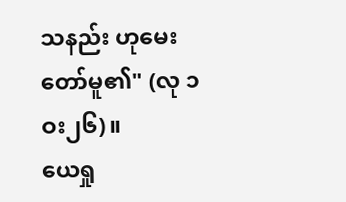သနည်း ဟုမေးတော်မူ၏" (လု ၁ဝး၂၆)။
ယေရှု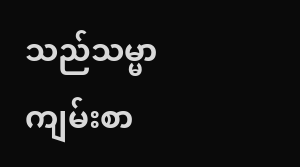သည်သမ္မာကျမ်းစာ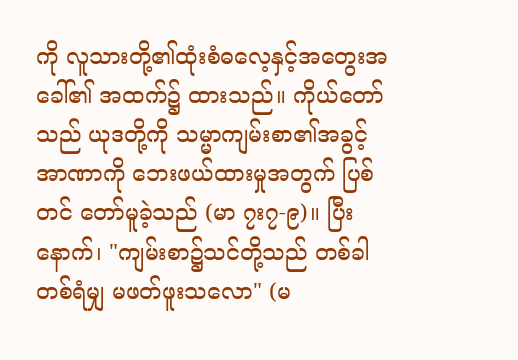ကို လူသားတို့၏ထုံးစံဓလေ့နှင့်အတွေးအခေါ်၏ အထက်၌ ထားသည်။ ကိုယ်တော် သည် ယုဒတို့ကို သမ္မာကျမ်းစာ၏အခွင့်အာဏာကို ဘေးဖယ်ထားမှုအတွက် ပြစ်တင် တော်မူခဲ့သည် (မာ ၇း၇-၉)။ ပြီးနောက်၊ "ကျမ်းစာ၌သင်တို့သည် တစ်ခါ တစ်ရံမျှ မဖတ်ဖူးသလော" (မ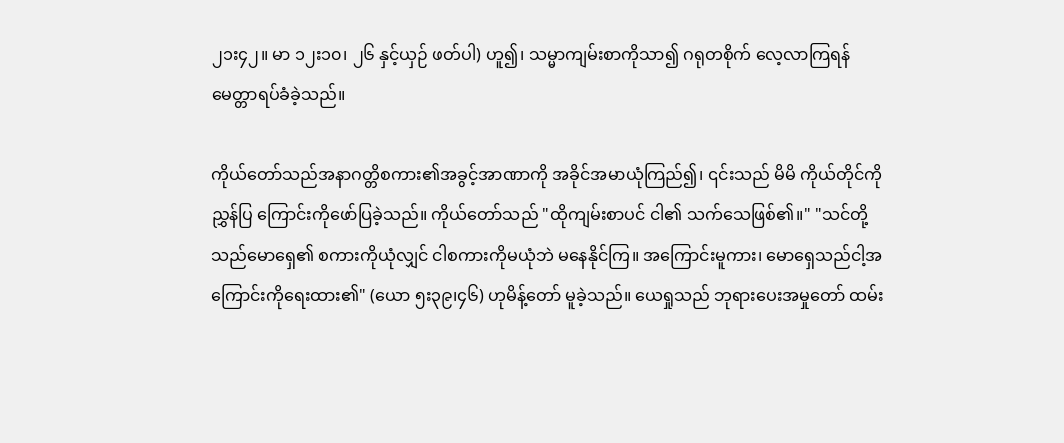၂၁း၄၂။ မာ ၁၂း၁၀၊ ၂၆ နှင့်ယှဉ် ဖတ်ပါ) ဟူ၍၊ သမ္မာကျမ်းစာကိုသာ၍ ဂရုတစိုက် လေ့လာကြရန် မေတ္တာရပ်ခံခဲ့သည်။

ကိုယ်တော်သည်အနာဂတ္တိစကား၏အခွင့်အာဏာကို အခိုင်အမာယုံကြည်၍၊ ၎င်းသည် မိမိ ကိုယ်တိုင်ကိုညွှန်ပြ ကြောင်းကိုဖော်ပြခဲ့သည်။ ကိုယ်တော်သည် "ထိုကျမ်းစာပင် ငါ၏ သက်သေဖြစ်၏။" "သင်တို့သည်မောရှေ၏ စကားကိုယုံလျှင် ငါစကားကိုမယုံဘဲ မနေနိုင်ကြ။ အကြောင်းမူကား၊ မောရှေသည်ငါ့အကြောင်းကိုရေးထား၏" (ယော ၅း၃၉၊၄၆) ဟုမိန့်တော် မူခဲ့သည်။ ယေရှုသည် ဘုရားပေးအမှုတော် ထမ်း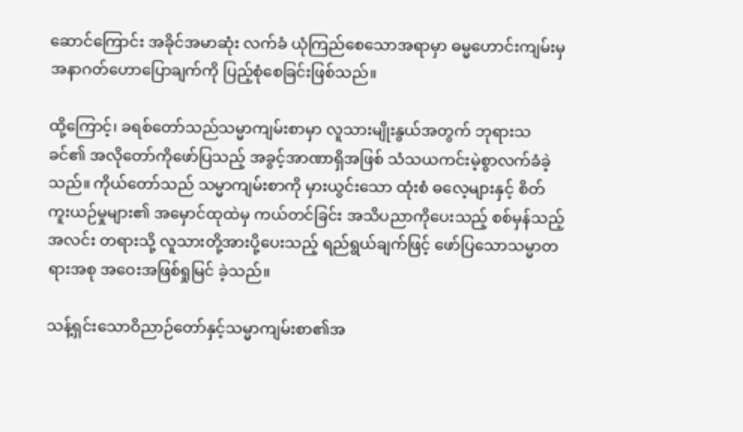ဆောင်ကြောင်း အခိုင်အမာဆုံး လက်ခံ ယုံကြည်စေသောအရာမှာ ဓမ္မဟောင်းကျမ်းမှအနာဂတ်ဟောပြောချက်ကို ပြည့်စုံစေခြင်းဖြစ်သည်။

ထို့ကြောင့်၊ ခရစ်တော်သည်သမ္မာကျမ်းစာမှာ လူသားမျိုးနွယ်အတွက် ဘုရားသခင်၏ အလိုတော်ကိုဖော်ပြသည့် အခွင့်အာဏာရှိအဖြစ် သံသယကင်းမဲ့စွာလက်ခံခဲ့သည်။ ကိုယ်တော်သည် သမ္မာကျမ်းစာကို မှားယွင်းသော ထုံးစံ ဓလေ့များနှင့် စိတ်ကူးယဉ်မှုများ၏ အမှောင်ထုထဲမှ ကယ်တင်ခြင်း အသိပညာကိုပေးသည့် စစ်မှန်သည့်အလင်း တရားသို့ လူသားတို့အားပို့ပေးသည့် ရည်ရွယ်ချက်ဖြင့် ဖော်ပြသောသမ္မာတရားအစု အဝေးအဖြစ်ရှုမြင် ခဲ့သည်။

သန့်ရှင်းသောဝိညာဉ်တော်နှင့်သမ္မာကျမ်းစာ၏အ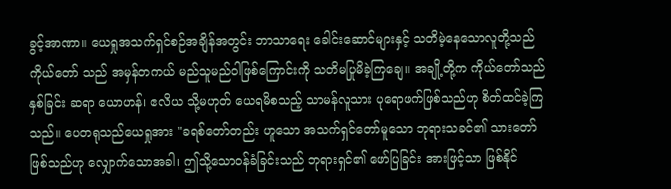ခွင့်အာဏာ။ ယေရှုအသက်ရှင်စဉ်အချိန်အတွင်း ဘာသာရေး ခေါင်းဆောင်များနှင့် သတိမဲ့နေသောလူတို့သည် ကိုယ်တော် သည် အမှန်တကယ် မည်သူမည်ဝါဖြစ်ကြောင်းကို သတိမပြုမိခဲ့ကြချေ။ အချို့တို့က ကိုယ်တော်သည် နှစ်ခြင်း ဆရာ ယောဟန်၊ ဧလိယ သို့မဟုတ် ယေရမိစသည့် သာမန်လူသား ပုရောဖက်ဖြစ်သည်ဟု စိတ်ထင်ခဲ့ကြသည်။ ပေတရုသည်ယေရှုအား "ခရစ်တော်တည်း ဟူသော အသက်ရှင်တော်မူသော ဘုရားသခင်၏ သားတော်ဖြစ်သည်ဟု လျှောက်သောအခါ၊ ဤသို့သောဝန်ခံခြင်းသည် ဘုရားရှင်၏ ဖော်ပြခြင်း အားဖြင့်သာ ဖြစ်နိုင်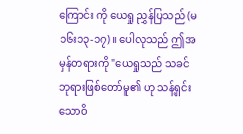ကြောင်း ကို ယေရှု ညွှန်ပြသည် (မ ၁၆း၁၃-၁၇)။ ပေါလုသည် ဤအမှန်တရားကို "ယေရှုသည် သခင်ဘုရားဖြစ်တော်မူ၏ ဟု သန့်ရှင်းသောဝိ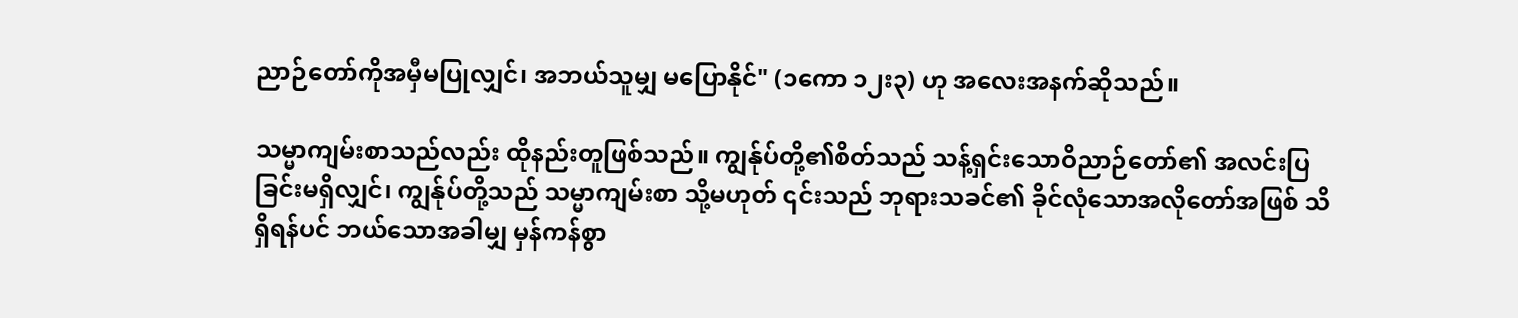ညာဉ်တော်ကိုအမှီမပြုလျှင်၊ အဘယ်သူမျှ မပြောနိုင်" (၁ကော ၁၂း၃) ဟု အလေးအနက်ဆိုသည်။

သမ္မာကျမ်းစာသည်လည်း ထိုနည်းတူဖြစ်သည်။ ကျွန်ုပ်တို့၏စိတ်သည် သန့်ရှင်းသောဝိညာဉ်တော်၏ အလင်းပြ ခြင်းမရှိလျှင်၊ ကျွန်ုပ်တို့သည် သမ္မာကျမ်းစာ သို့မဟုတ် ၎င်းသည် ဘုရားသခင်၏ ခိုင်လုံသောအလိုတော်အဖြစ် သိရှိရန်ပင် ဘယ်သောအခါမျှ မှန်ကန်စွာ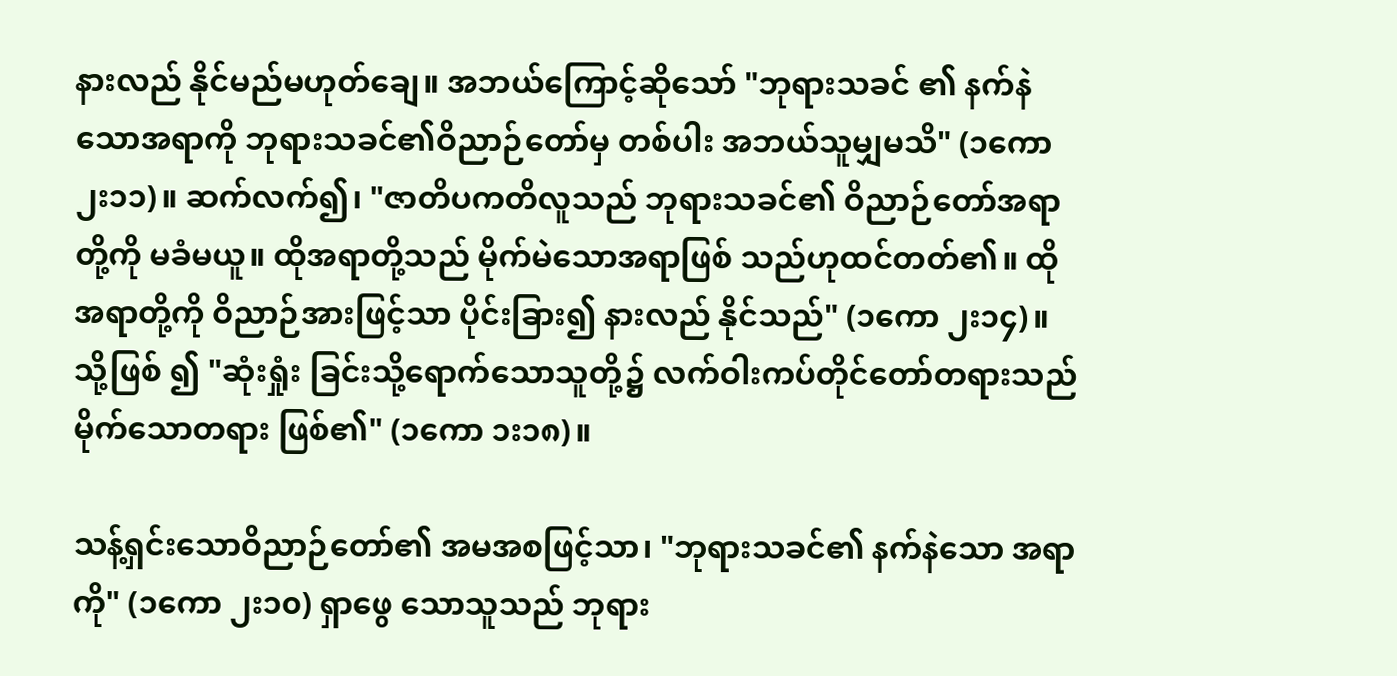နားလည် နိုင်မည်မဟုတ်ချေ။ အဘယ်ကြောင့်ဆိုသော် "ဘုရားသခင် ၏ နက်နဲသောအရာကို ဘုရားသခင်၏ဝိညာဉ်တော်မှ တစ်ပါး အဘယ်သူမျှမသိ" (၁ကော ၂း၁၁)။ ဆက်လက်၍၊ "ဇာတိပကတိလူသည် ဘုရားသခင်၏ ဝိညာဉ်တော်အရာတို့ကို မခံမယူ။ ထိုအရာတို့သည် မိုက်မဲသောအရာဖြစ် သည်ဟုထင်တတ်၏။ ထိုအရာတို့ကို ဝိညာဉ်အားဖြင့်သာ ပိုင်းခြား၍ နားလည် နိုင်သည်" (၁ကော ၂း၁၄)။ သို့ဖြစ် ၍ "ဆုံးရှုံး ခြင်းသို့ရောက်သောသူတို့၌ လက်ဝါးကပ်တိုင်တော်တရားသည် မိုက်သောတရား ဖြစ်၏" (၁ကော ၁း၁၈)။

သန့်ရှင်းသောဝိညာဉ်တော်၏ အမအစဖြင့်သာ၊ "ဘုရားသခင်၏ နက်နဲသော အရာကို" (၁ကော ၂း၁၀) ရှာဖွေ သောသူသည် ဘုရား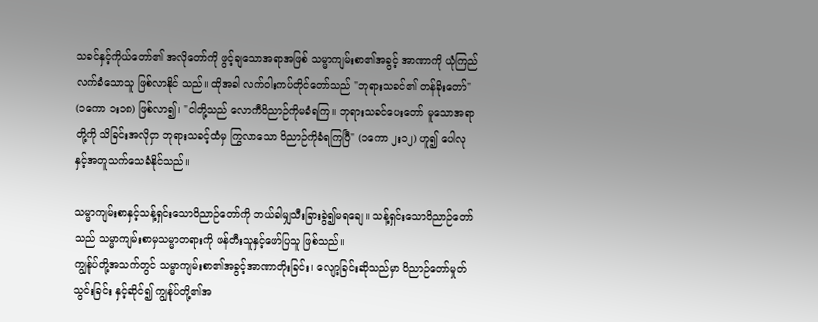သခင်နှင့်ကိုယ်တော်၏ အလိုတော်ကို ဖွင့်ချသောအရာအဖြစ် သမ္မာကျမ်းစာ၏အခွင့် အာဏာကို ယုံကြည်လက်ခံသောသူ ဖြစ်လာနိုင် သည်။ ထိုအခါ လက်ဝါးကပ်တိုင်တော်သည် "ဘုရားသခင်၏ တန်ခိုးတော်" (၁ကော ၁း၁၈) ဖြစ်လာ၍၊ "ငါတို့သည် လောကီဝိညာဉ်ကိုမခံရကြ။ ဘုရားသခင်ပေးတော် မူသောအရာ တို့ကို သိခြင်းအလိုငှာ ဘုရားသခင့်ထံမှ ကြွလာသော ဝိညာဉ်ကိုခံရကြပြီ" (၁ကော ၂း၁၂) ဟူ၍ ပေါလုနှင့်အတူသက်သေခံနိုင်သည်။

သမ္မာကျမ်းစာနှင့်သန့်ရှင်းသောဝိညာဉ်တော်ကို ဘယ်ခါမျှသီးခြားခွဲ၍မရချေ။ သန့်ရှင်းသောဝိညာဉ်တော်သည် သမ္မာကျမ်းစာမှသမ္မာတရားကို ဖန်တီးသူနှင့်ဖော်ပြသူ ဖြစ်သည်။
ကျွန်ုပ်တို့အသက်တွင် သမ္မာကျမ်းစာ၏အခွင့်အာဏာတိုးခြင်း၊ လျော့ခြင်းဆိုသည်မှာ ဝိညာဉ်တော်မှုတ်သွင်းခြင်း နှင့်ဆိုင်၍ ကျွန်ုပ်တို့၏အ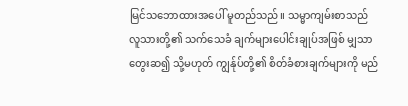မြင်သဘောထားအပေါ် မူတည်သည်။ သမ္မာကျမ်းစာသည် လူသားတို့၏ သက်သေခံ ချက်များပေါင်းချုပ်အဖြစ် မျှသာတွေးဆ၍ သို့မဟုတ် ကျွန်ုပ်တို့၏ စိတ်ခံစားချက်များကို မည်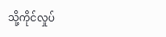သို့ကိုင်လှုပ်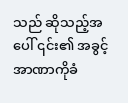သည် ဆိုသည့်အပေါ် ၎င်း၏ အခွင့်အာဏာကိုခံ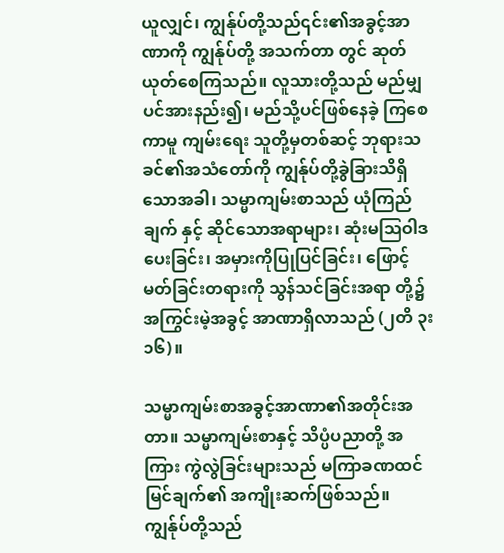ယူလျှင်၊ ကျွန်ုပ်တို့သည်၎င်း၏အခွင့်အာဏာကို ကျွန်ုပ်တို့ အသက်တာ တွင် ဆုတ်ယုတ်စေကြသည်။ လူသားတို့သည် မည်မျှပင်အားနည်း၍၊ မည်သို့ပင်ဖြစ်နေခဲ့ ကြစေကာမူ ကျမ်းရေး သူတို့မှတစ်ဆင့် ဘုရားသခင်၏အသံတော်ကို ကျွန်ုပ်တို့ခွဲခြားသိရှိသောအခါ၊ သမ္မာကျမ်းစာသည် ယုံကြည်ချက် နှင့် ဆိုင်သောအရာများ၊ ဆုံးမဩဝါဒပေးခြင်း၊ အမှားကိုပြုပြင်ခြင်း၊ ဖြောင့်မတ်ခြင်းတရားကို သွန်သင်ခြင်းအရာ တို့၌ အကြွင်းမဲ့အခွင့် အာဏာရှိလာသည် (၂တိ ၃း၁၆)။

သမ္မာကျမ်းစာအခွင့်အာဏာ၏အတိုင်းအတာ။ သမ္မာကျမ်းစာနှင့် သိပ္ပံပညာတို့ အကြား ကွဲလွဲခြင်းများသည် မကြာခဏထင်မြင်ချက်၏ အကျိုးဆက်ဖြစ်သည်။ ကျွန်ုပ်တို့သည်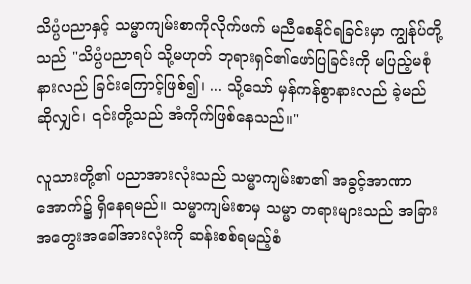သိပ္ပံပညာနှင့် သမ္မာကျမ်းစာကိုလိုက်ဖက် မညီစေနိုင်ရခြင်းမှာ ကျွန်ုပ်တို့သည် "သိပ္ပံပညာရပ် သို့မဟုတ် ဘုရားရှင်၏ဖော်ပြခြင်းကို မပြည့်မစုံ နားလည် ခြင်းကြောင့်ဖြစ်၍၊ ... သို့သော် မှန်ကန်စွာနားလည် ခဲ့မည် ဆိုလျှင်၊ ၎င်းတို့သည် အံကိုက်ဖြစ်နေသည်။"

လူသားတို့၏ ပညာအားလုံးသည် သမ္မာကျမ်းစာ၏ အခွင့်အာဏာအောက်၌ ရှိနေရမည်။ သမ္မာကျမ်းစာမှ သမ္မာ တရားများသည် အခြားအတွေးအခေါ်အားလုံးကို ဆန်းစစ်ရမည့်စံ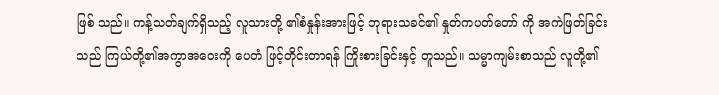ဖြစ် သည်။ ကန့်သတ်ချက်ရှိသည့် လူသားတို့ ၏စံနှုန်းအားဖြင့် ဘုရားသခင်၏ နှုတ်ကပတ်တော် ကို အကဲဖြတ်ခြင်းသည် ကြယ်တို့၏အကွာအဝေးကို ပေတံ ဖြင့်တိုင်းတာရန် ကြိုးစားခြင်းနှင့် တူသည်။ သမ္မာကျမ်းစာသည် လူတို့၏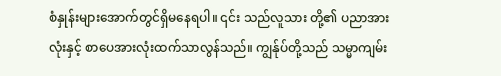စံနှုန်းများအောက်တွင်ရှိမနေရပါ။ ၎င်း သည်လူသား တို့၏ ပညာအားလုံးနှင့် စာပေအားလုံးထက်သာလွန်သည်။ ကျွန်ုပ်တို့သည် သမ္မာကျမ်း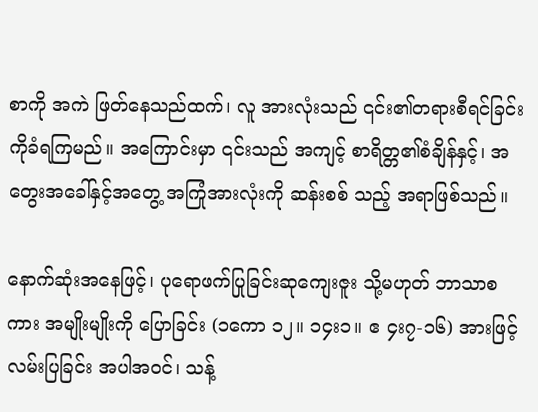စာကို အကဲ ဖြတ်နေသည်ထက်၊ လူ အားလုံးသည် ၎င်း၏တရားစီရင်ခြင်းကိုခံရကြမည်။ အကြောင်းမှာ ၎င်းသည် အကျင့် စာရိတ္တ၏စံချိန်နှင့်၊ အတွေးအခေါ်နှင့်အတွေ့ အကြုံအားလုံးကို ဆန်းစစ် သည့် အရာဖြစ်သည်။

နောက်ဆုံးအနေဖြင့်၊ ပုရောဖက်ပြုခြင်းဆုကျေးဇူး သို့မဟုတ် ဘာသာစကား အမျိုးမျိုးကို ပြောခြင်း (၁ကော ၁၂။ ၁၄း၁။ ဧ ၄း၇-၁၆) အားဖြင့်လမ်းပြခြင်း အပါအဝင်၊ သန့်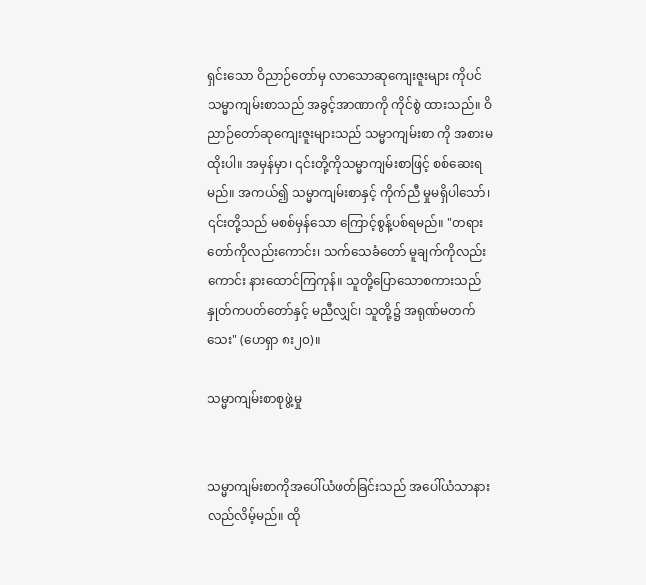ရှင်းသော ဝိညာဉ်တော်မှ လာသောဆုကျေးဇူးများ ကိုပင် သမ္မာကျမ်းစာသည် အခွင့်အာဏာကို ကိုင်စွဲ ထားသည်။ ဝိညာဉ်တော်ဆုကျေးဇူးများသည် သမ္မာကျမ်းစာ ကို အစားမထိုးပါ။ အမှန်မှာ၊ ၎င်းတို့ကိုသမ္မာကျမ်းစာဖြင့် စစ်ဆေးရမည်။ အကယ်၍ သမ္မာကျမ်းစာနှင့် ကိုက်ညီ မှုမရှိပါသော်၊ ၎င်းတို့သည် မစစ်မှန်သော ကြောင့်စွန့်ပစ်ရမည်။ "တရားတော်ကိုလည်းကောင်း၊ သက်သေခံတော် မူချက်ကိုလည်းကောင်း နားထောင်ကြကုန်။ သူတို့ပြောသောစကားသည် နှုတ်ကပတ်တော်နှင့် မညီလျှင်၊ သူတို့၌ အရုဏ်မတက်သေး" (ဟေရှာ ၈း၂၀)။

သမ္မာကျမ်းစာစုဖွဲ့မှု


သမ္မာကျမ်းစာကိုအပေါ်ယံဖတ်ခြင်းသည် အပေါ်ယံသာနားလည်လိမ့်မည်။ ထို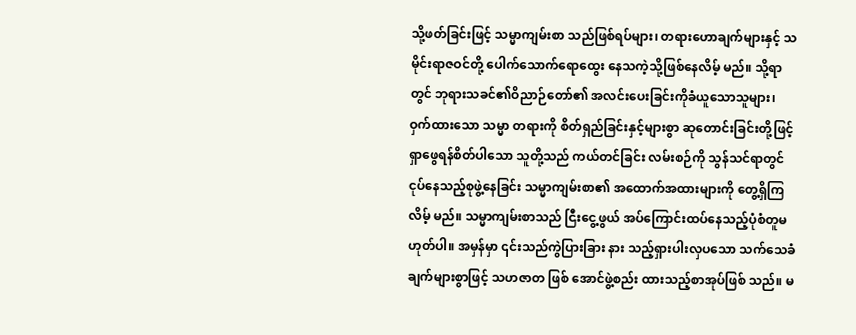သို့ဖတ်ခြင်းဖြင့် သမ္မာကျမ်းစာ သည်ဖြစ်ရပ်များ၊ တရားဟောချက်များနှင့် သမိုင်းရာဇဝင်တို့ ပေါက်သောက်ရောထွေး နေသကဲ့သို့ဖြစ်နေလိမ့် မည်။ သို့ရာတွင် ဘုရားသခင်၏ဝိညာဉ်တော်၏ အလင်းပေးခြင်းကိုခံယူသောသူများ၊ ဝှက်ထားသော သမ္မာ တရားကို စိတ်ရှည်ခြင်းနှင့်များစွာ ဆုတောင်းခြင်းတို့ဖြင့် ရှာဖွေရန်စိတ်ပါသော သူတို့သည် ကယ်တင်ခြင်း လမ်းစဉ်ကို သွန်သင်ရာတွင် ငုပ်နေသည့်စုဖွဲ့နေခြင်း သမ္မာကျမ်းစာ၏ အထောက်အထားများကို တွေ့ရှိကြလိမ့် မည်။ သမ္မာကျမ်းစာသည် ငြီးငွေ့ဖွယ် အပ်ကြောင်းထပ်နေသည့်ပုံစံတူမဟုတ်ပါ။ အမှန်မှာ ၎င်းသည်ကွဲပြားခြား နား သည့်ရှားပါးလှပသော သက်သေခံချက်များစွာဖြင့် သဟဇာတ ဖြစ် အောင်ဖွဲ့စည်း ထားသည့်စာအုပ်ဖြစ် သည်။ မ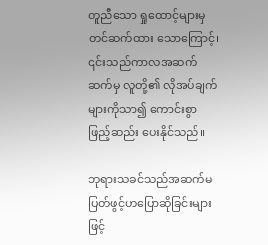တူညီသော ရှုထောင့်များမှ တင်ဆက်ထား သောကြောင့်၊ ၎င်းသည်ကာလအဆက်ဆက်မှ လူတို့၏ လိုအပ်ချက် များကိုသာ၍ ကောင်းစွာ ဖြည့်ဆည်း ပေးနိုင်သည်။

ဘုရားသခင်သည်အဆက်မပြတ်ဖွင့်ဟပြောဆိုခြင်းများဖြင့်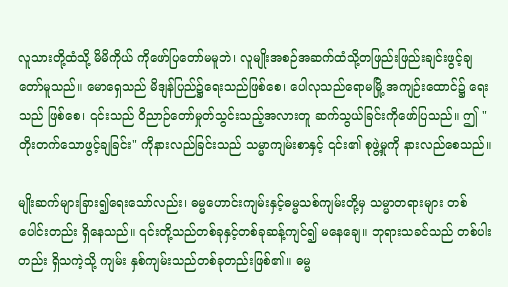လူသားတို့ထံသို့ မိမိကိုယ် ကိုဖော်ပြတော်မမူဘဲ၊ လူမျိုးအစဉ်အဆက်ထံသို့တဖြည်းဖြည်းချင်းဖွင့်ချ တော်မူသည်။ မောရှေသည် မိဒျန်ပြည်၌ရေးသည်ဖြစ်စေ၊ ပေါလုသည်ရောမမြို့ အကျဉ်းထောင်၌ ရေးသည် ဖြစ်စေ၊ ၎င်းသည် ဝိညာဉ်တော်မှုတ်သွင်းသည့်အလားတူ ဆက်သွယ်ခြင်းကိုဖော်ပြသည်။ ဤ "တိုးတက်သောဖွင့်ချခြင်း" ကိုနားလည်ခြင်းသည် သမ္မာကျမ်းစာနှင့် ၎င်း၏ စုဖွဲ့မှုကို နားလည်စေသည်။

မျိုးဆက်များခြား၍ရေးသော်လည်း၊ ဓမ္မဟောင်းကျမ်းနှင့်ဓမ္မသစ်ကျမ်းတို့မှ သမ္မာတရားများ တစ်ပေါင်းတည်း ရှိနေသည်။ ၎င်းတို့သည်တစ်ခုနှင့်တစ်ခုဆန့်ကျင်၍ မနေချေ။ ဘုရားသခင်သည် တစ်ပါးတည်း ရှိသကဲ့သို့ ကျမ်း နှစ်ကျမ်းသည်တစ်ခုတည်းဖြစ်၏။ ဓမ္မ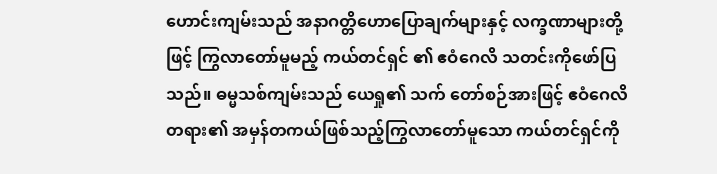ဟောင်းကျမ်းသည် အနာဂတ္တိဟောပြောချက်များနှင့် လက္ခဏာများတို့ ဖြင့် ကြွလာတော်မူမည့် ကယ်တင်ရှင် ၏ ဧဝံဂေလိ သတင်းကိုဖော်ပြသည်။ ဓမ္မသစ်ကျမ်းသည် ယေရှု၏ သက် တော်စဉ်အားဖြင့် ဧဝံဂေလိတရား၏ အမှန်တကယ်ဖြစ်သည့်ကြွလာတော်မူသော ကယ်တင်ရှင်ကို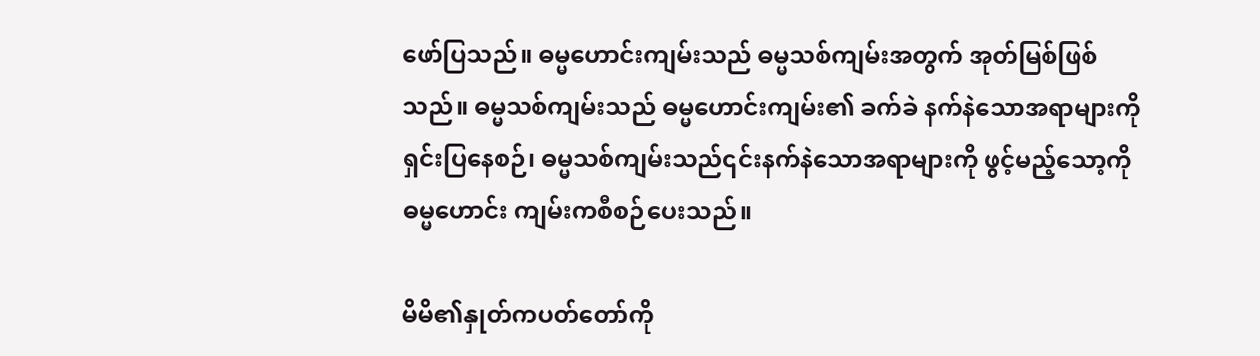ဖော်ပြသည်။ ဓမ္မဟောင်းကျမ်းသည် ဓမ္မသစ်ကျမ်းအတွက် အုတ်မြစ်ဖြစ်သည်။ ဓမ္မသစ်ကျမ်းသည် ဓမ္မဟောင်းကျမ်း၏ ခက်ခဲ နက်နဲသောအရာများကိုရှင်းပြနေစဉ်၊ ဓမ္မသစ်ကျမ်းသည်၎င်းနက်နဲသောအရာများကို ဖွင့်မည့်သော့ကိုဓမ္မဟောင်း ကျမ်းကစီစဉ်ပေးသည်။

မိမိ၏နှုတ်ကပတ်တော်ကို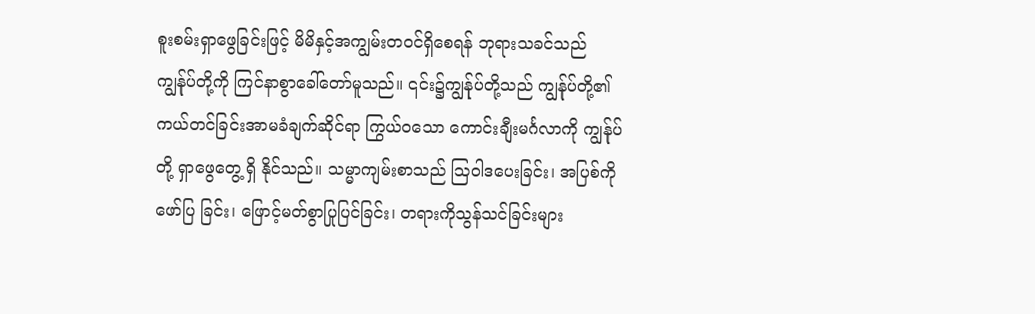စူးစမ်းရှာဖွေခြင်းဖြင့် မိမိနှင့်အကျွမ်းတဝင်ရှိစေရန် ဘုရားသခင်သည် ကျွန်ုပ်တို့ကို ကြင်နာစွာခေါ်တော်မူသည်။ ၎င်း၌ကျွန်ုပ်တို့သည် ကျွန်ုပ်တို့၏ ကယ်တင်ခြင်းအာမခံချက်ဆိုင်ရာ ကြွယ်၀သော ကောင်းချီးမင်္ဂလာကို ကျွန်ုပ်တို့ ရှာဖွေတွေ့ ရှိ နိုင်သည်။ သမ္မာကျမ်းစာသည် ဩဝါဒပေးခြင်း၊ အပြစ်ကိုဖော်ပြ ခြင်း၊ ဖြောင့်မတ်စွာပြုပြင်ခြင်း၊ တရားကိုသွန်သင်ခြင်းများ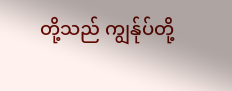တို့သည် ကျွန်ုပ်တို့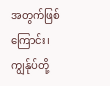အတွက်ဖြစ်ကြောင်း၊ ကျွန်ုပ်တို့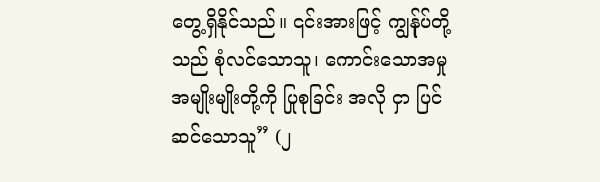တွေ့ရှိနိုင်သည်။ ၎င်းအားဖြင့် ကျွန်ုပ်တို့သည် စုံလင်သောသူ၊ ကောင်းသောအမှု အမျိုးမျိုးတို့ကို ပြုစုခြင်း အလို ငှာ ပြင်ဆင်သောသူ” (၂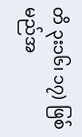တိ ၃း၁၆၊ ၁၇) ဖြစ်မည်အ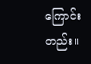ကြောင်းတည်း။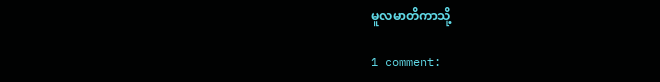မူလမာတိကာသို့

1 comment: